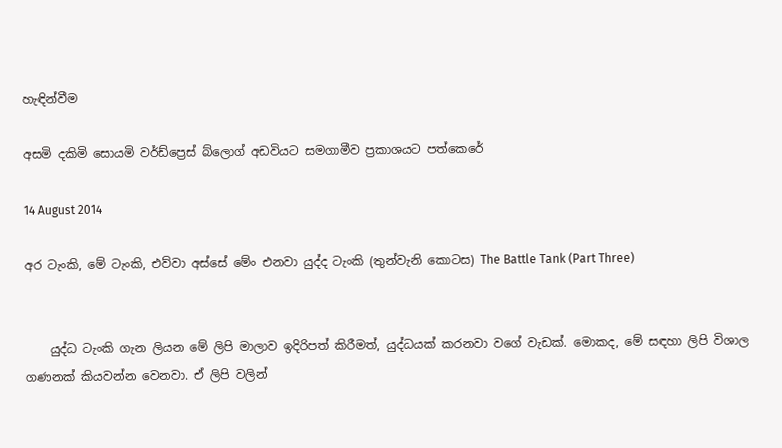හැඳින්වීම

අසමි දකිමි සොයමි වර්ඩ්ප්‍රෙස් බ්ලොග් අඩවියට සමගාමීව ප්‍රකාශයට පත්කෙරේ

14 August 2014

අර ටැංකි, මේ ටැංකි, එව්වා අස්සේ මේං එනවා යුද්ද ටැංකි (තුන්වැනි කොටස) The Battle Tank (Part Three)


    යුද්ධ ටැංකි ගැන ලියන මේ ලිපි මාලාව ඉදිරිපත් කිරීමත්, යුද්ධයක් කරනවා වගේ වැඩක්. මොකද, මේ සඳහා ලිපි විශාල ගණනක් කියවන්න වෙනවා. ඒ ලිපි වලින්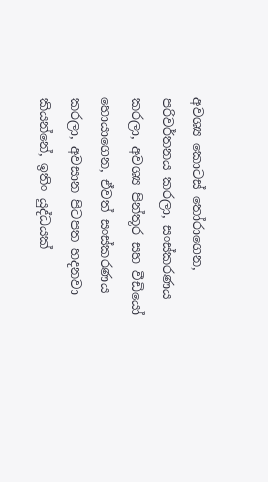අවශ්‍ය කොටස් තෝරාගෙන, පරිවර්තනය කරලා, සංස්කරණය කරලා, අවශ්‍ය පින්තූර සහ වීඩියෝ හොයාගෙන, ඒවත් සංස්කරණය කරලා, අවසාන පිටපත හදනවා කියන්නේ, ඉතිං යුද්ධයක්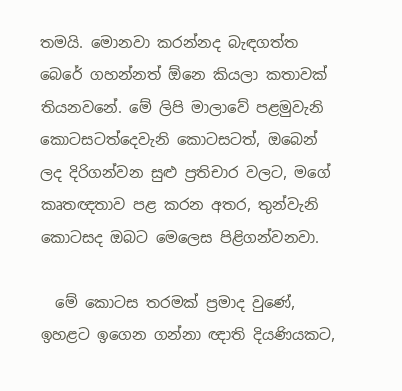තමයි. මොනවා කරන්නද බැඳගත්ත බෙරේ ගහන්නත් ඕනෙ කියලා කතාවක් තියනවනේ. මේ ලිපි මාලාවේ පළමුවැනි කොටසටත්දෙවැනි කොටසටත්, ඔබෙන් ලද දිරිගන්වන සුළු ප්‍රතිචාර වලට, මගේ කෘතඥතාව පළ කරන අතර, තුන්වැනි කොටසද ඔබට මෙලෙස පිළිගන්වනවා.

  මේ කොටස තරමක් ප්‍රමාද වුණේ, ඉහළට ඉගෙන ගන්නා ඥාති දියණියකට,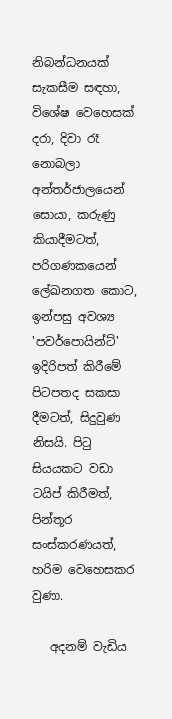නිබන්ධනයක් සැකසීම සඳහා, විශේෂ වෙහෙසක් දරා, දිවා රෑ නොබලා අන්තර්ජාලයෙන් සොයා, කරුණු කියාදීමටත්, පරිගණකයෙන් ලේඛනගත කොට, ඉන්පසු අවශ්‍ය 'පවර්පොයින්ට්' ඉදිරිපත් කිරීමේ පිටපතද සකසා දීමටත්, සිදුවුණ නිසයි. පිටු සියයකට වඩා ටයිප් කිරීමත්, පින්තූර සංස්කරණයත්, හරිම වෙහෙසකර වුණා.

   අදනම් වැඩිය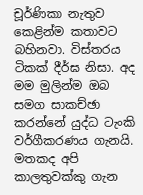චූර්ණිකා නැතුව කෙළින්ම කතාවට බහිනවා. විස්තරය ටිකක් දීර්ඝ නිසා. අද මම මුලින්ම ඔබ සමග සාකච්ඡා කරන්නේ යුද්ධ ටැංකි වර්ගීකරණය ගැනයි. මතකද අපි කාලතුවක්කු ගැන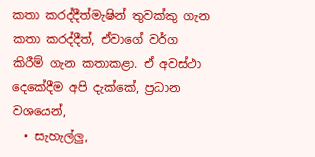කතා කරද්දීත්මැෂින් තුවක්කු ගැන කතා කරද්දීත්, ඒවාගේ වර්ග කිරීම් ගැන කතාකළා. ඒ අවස්ථා දෙකේදීම අපි දැක්කේ, ප්‍රධාන වශයෙන්,
  • සැහැල්ලු,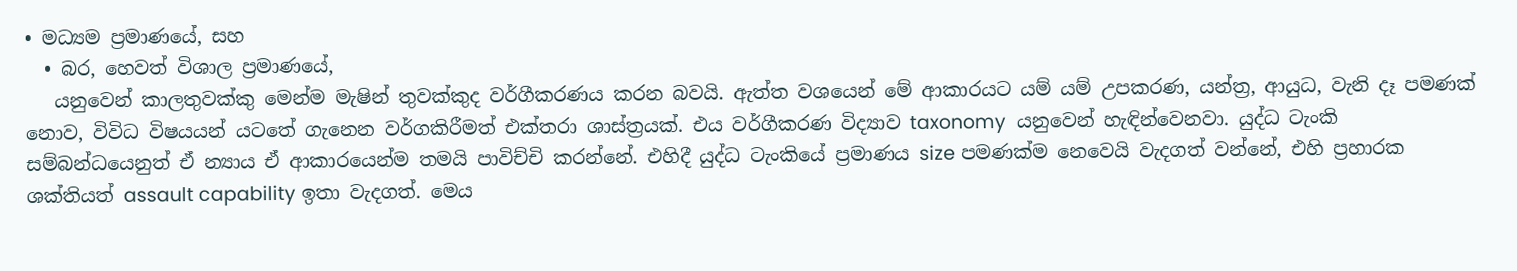• මධ්‍යම ප්‍රමාණයේ, සහ
  • බර, හෙවත් විශාල ප්‍රමාණයේ,
   යනුවෙන් කාලතුවක්කු මෙන්ම මැෂින් තුවක්කුද වර්ගීකරණය කරන බවයි. ඇත්ත වශයෙන් මේ ආකාරයට යම් යම් උපකරණ, යන්ත්‍ර, ආයුධ, වැනි දෑ පමණක් නොව, විවිධ විෂයයන් යටතේ ගැනෙන වර්ගකිරීමත් එක්තරා ශාස්ත්‍රයක්. එය වර්ගීකරණ විද්‍යාව taxonomy  යනුවෙන් හැඳින්වෙනවා. යුද්ධ ටැංකි සම්බන්ධයෙනුත් ඒ න්‍යාය ඒ ආකාරයෙන්ම තමයි පාවිච්චි කරන්නේ. එහිදී යුද්ධ ටැංකියේ ප්‍රමාණය size පමණක්ම නෙවෙයි වැදගත් වන්නේ, එහි ප්‍රහාරක ශක්තියත් assault capability ඉතා වැදගත්. මෙය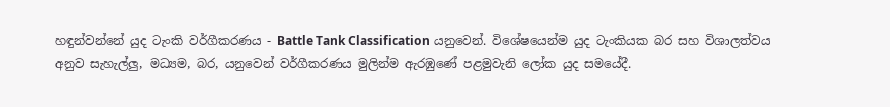හඳුන්වන්නේ යුද ටැංකි වර්ගීකරණය - Battle Tank Classification යනුවෙන්. විශේෂයෙන්ම යුද ටැංකියක බර සහ විශාලත්වය අනුව සැහැල්ලු, මධ්‍යම, බර, යනුවෙන් වර්ගීකරණය මුලින්ම ඇරඹුණේ පළමුවැනි ලෝක යුද සමයේදී.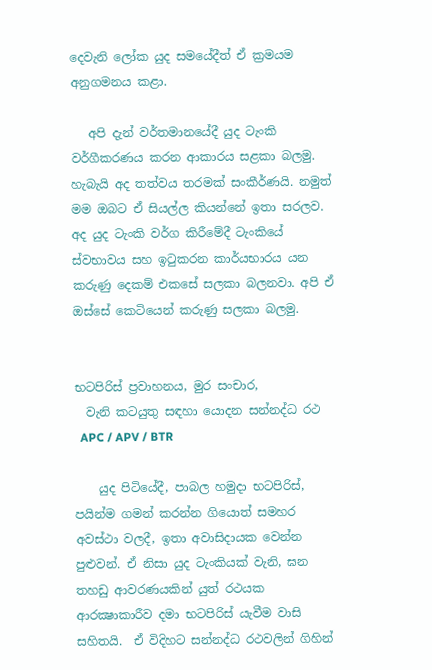දෙවැනි ලෝක යුද සමයේදීත් ඒ ක්‍රමයම අනුගමනය කළා.

   අපි දැන් වර්තමානයේදී යුද ටැංකි වර්ගීකරණය කරන ආකාරය සළකා බලමු. හැබැයි අද තත්වය තරමක් සංකීර්ණයි. නමුත් මම ඔබට ඒ සියල්ල කියන්නේ ඉතා සරලව. අද යුද ටැංකි වර්ග කිරීමේදී ටැංකියේ ස්වභාවය සහ ඉටුකරන කාර්යභාරය යන කරුණු දෙකම් එකසේ සලකා බලනවා. අපි ඒ ඔස්සේ කෙටියෙන් කරුණු සලකා බලමු.


භටපිරිස් ප්‍රවාහනය, මුර සංචාර,
  වැනි කටයුතු සඳහා යොදන සන්නද්ධ රථ
  APC / APV / BTR

    යුද පිටියේදී, පාබල හමුදා භටපිරිස්, පයින්ම ගමන් කරන්න ගියොත් සමහර අවස්ථා වලදී, ඉතා අවාසිදායක වෙන්න පුළුවන්. ඒ නිසා යුද ටැංකියක් වැනි, ඝන තහඩු ආවරණයකින් යුත් රථයක ආරක්‍ෂාකාරීව දමා භටපිරිස් යැවීම වාසි සහිතයි.  ඒ විදිහට සන්නද්ධ රථවලින් ගිහින්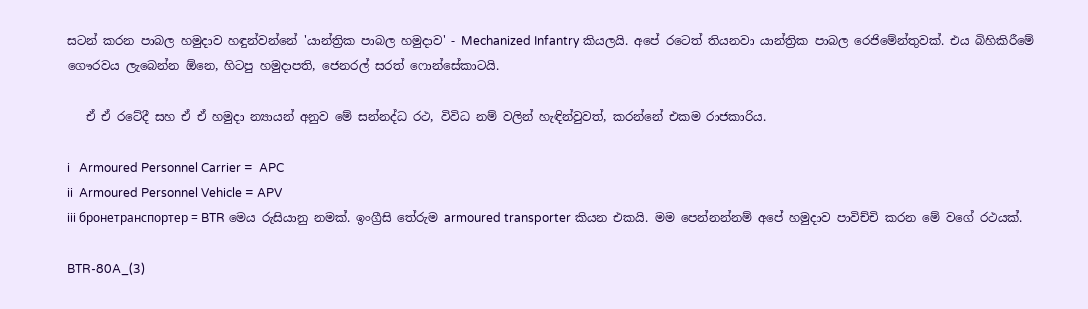සටන් කරන පාබල හමුදාව හඳුන්වන්නේ 'යාන්ත්‍රික පාබල හමුදාව' - Mechanized Infantry කියලයි. අපේ රටෙත් තියනවා යාන්ත්‍රික පාබල රෙජිමේන්තුවක්. එය බිහිකිරීමේ ගෞරවය ලැබෙන්න ඕනෙ, හිටපු හමුදාපති, ජෙනරල් සරත් ෆොන්සේකාටයි.

   ඒ ඒ රටේදී සහ ඒ ඒ හමුදා න්‍යායන් අනුව මේ සන්නද්ධ රථ, විවිධ නම් වලින් හැඳින්වුවත්, කරන්නේ එකම රාජකාරිය.

i   Armoured Personnel Carrier =  APC
ii  Armoured Personnel Vehicle = APV
iii бронетранспортер = BTR මෙය රුසියානු නමක්. ඉංග්‍රීසි තේරුම armoured transporter කියන එකයි. මම පෙන්නන්නම් අපේ හමුදාව පාවිච්චි කරන මේ වගේ රථයක්.

BTR-80A_(3)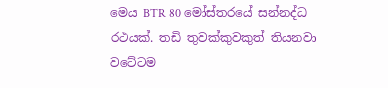මෙය BTR 80 මෝස්තරයේ සන්නද්ධ රථයක්. තඩි තුවක්කුවකුත් තියනවා වටේටම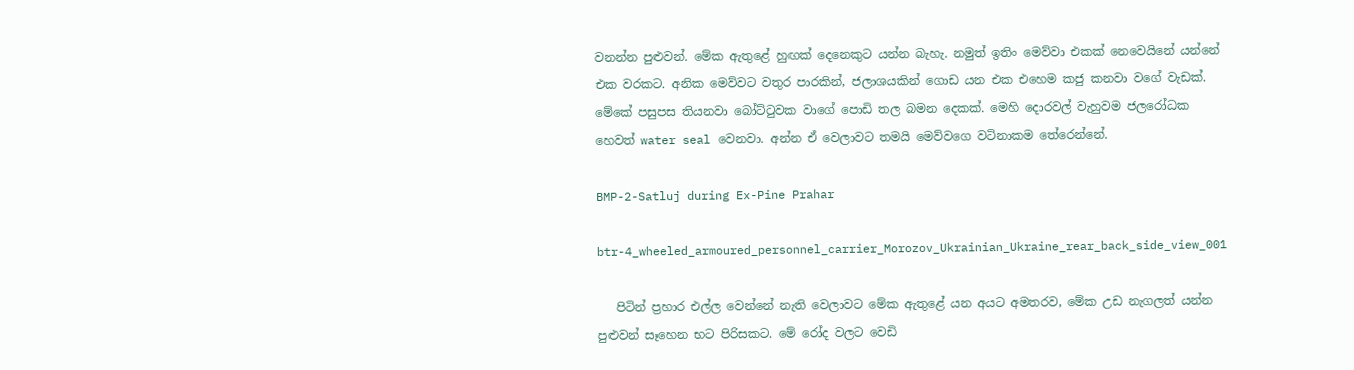වනන්න පුළුවන්. මේක ඇතුළේ හුඟක් දෙනෙකුට යන්න බැහැ. නමුත් ඉතිං මෙව්වා එකක් නෙවෙයිනේ යන්නේ එක වරකට. අනික මෙව්වට වතුර පාරකින්, ජලාශයකින් ගොඩ යන එක එහෙම කජු කනවා වගේ වැඩක්. මේකේ පසුපස තියනවා බෝට්ටුවක වාගේ පොඩි තල බමන දෙකක්. මෙහි දොරවල් වැහුවම ජලරෝධක හෙවත් water seal වෙනවා. අන්න ඒ වෙලාවට තමයි මෙව්වගෙ වටිනාකම තේරෙන්නේ.

BMP-2-Satluj during Ex-Pine Prahar

btr-4_wheeled_armoured_personnel_carrier_Morozov_Ukrainian_Ukraine_rear_back_side_view_001

   පිටින් ප්‍රහාර එල්ල වෙන්නේ නැති වෙලාවට මේක ඇතුළේ යන අයට අමතරව, මේක උඩ නැගලත් යන්න පුළුවන් සෑහෙන භට පිරිසකට. මේ රෝද වලට වෙඩි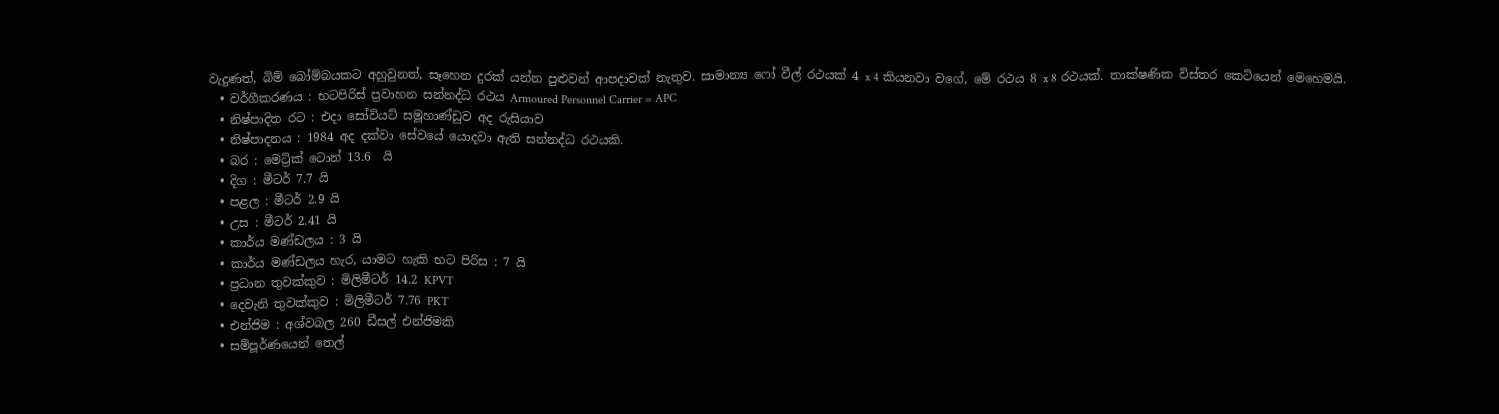වැදුණත්, බිම් බෝම්බයකට අහුවුනත්, සෑහෙන දුරක් යන්න පුළුවන් ආපදාවක් නැතුව. සාමාන්‍ය ෆෝ වීල් රථයක් 4 x 4 කියනවා වගේ, මේ රථය 8 x 8 රථයක්. තාක්ෂණික විස්තර කෙටියෙන් මෙහෙමයි.
  • වර්ගීකරණය : භටපිරිස් ප්‍රවාහන සන්නද්ධ රථය Armoured Personnel Carrier = APC
  • නිෂ්පාදිත රට : එදා සෝවියට් සමූහාණ්ඩුව අද රුසියාව
  • නිෂ්පාදනය : 1984 අද දක්වා සේවයේ යොදවා ඇති සන්නද්ධ රථයකි.
  • බර : මෙට්‍රික් ටොන් 13.6  යි
  • දිග : මීටර් 7.7 යි
  • පළල : මීටර් 2.9 යි
  • උස : මීටර් 2.41 යි
  • කාර්ය මණ්ඩලය : 3 යි
  • කාර්ය මණ්ඩලය හැර, යාමට හැකි භට පිරිස : 7 යි
  • ප්‍රධාන තුවක්කුව : මිලිමීටර් 14.2 KPVT
  • දෙවැනි තුවක්කුව : මිලිමීටර් 7.76 PKT
  • එන්ජිම : අශ්වබල 260 ඩීසල් එන්ජිමකි
  • සම්පූර්ණයෙන් තෙල්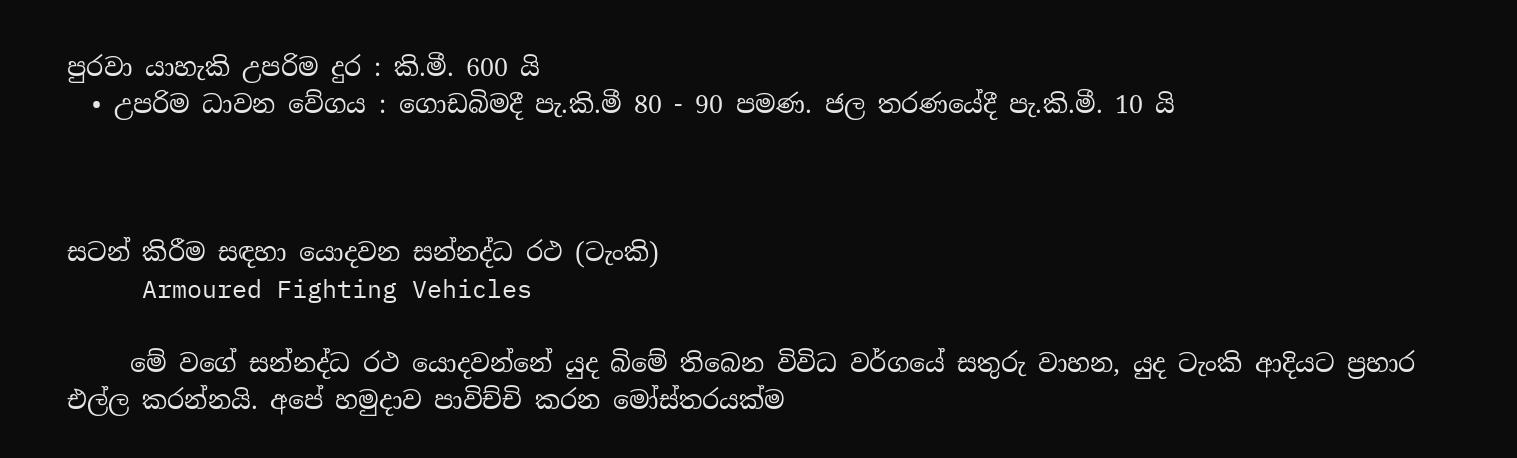පුරවා යාහැකි උපරිම දුර : කි.මී. 600 යි
  • උපරිම ධාවන වේගය : ගොඩබිමදී පැ.කි.මී 80 - 90 පමණ. ජල තරණයේදී පැ.කි.මී. 10 යි



සටන් කිරීම සඳහා යොදවන සන්නද්ධ රථ (ටැංකි)
     Armoured Fighting Vehicles

     මේ වගේ සන්නද්ධ රථ යොදවන්නේ යුද බිමේ තිබෙන විවිධ වර්ගයේ සතුරු වාහන, යුද ටැංකි ආදියට ප්‍රහාර එල්ල කරන්නයි. අපේ හමුදාව පාවිච්චි කරන මෝස්තරයක්ම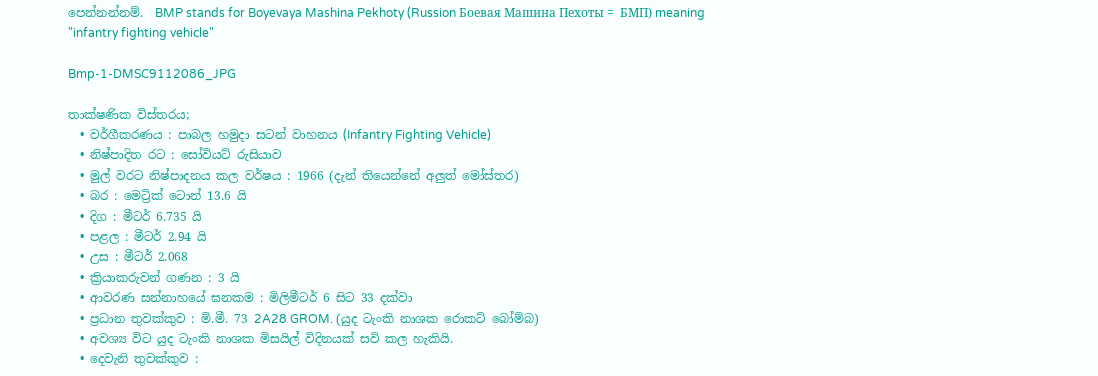පෙන්නන්නම්.  BMP stands for Boyevaya Mashina Pekhoty (Russion Боевая Машина Пехоты =  БМП) meaning "infantry fighting vehicle"

Bmp-1-DMSC9112086_JPG

තාක්ෂණික විස්තරය;
  • වර්ගීකරණය : පාබල හමුදා සටන් වාහනය (Infantry Fighting Vehicle)
  • නිෂ්පාදිත රට : සෝවියට් රුසියාව
  • මුල් වරට නිෂ්පාදනය කල වර්ෂය : 1966 (දැන් තියෙන්නේ අලුත් මෝස්‌තර)
  • බර : මෙට්‍රික් ටොන් 13.6 යි
  • දිග : මීටර් 6.735 යි
  • පළල : මීටර් 2.94 යි
  • උස : මීටර් 2.068
  • ක්‍රියාකරුවන් ගණන : 3 යි
  • ආවරණ සන්නාහයේ ඝනකම : මිලිමීටර් 6 සිට 33 දක්වා
  • ප්‍රධාන තුවක්කුව : මි.මී. 73 2A28 GROM. (යුද ටැංකි නාශක රොකට් බෝම්බ)
  • අවශ්‍ය විට යුද ටැංකි නාශක මිසයිල් විදිනයක් සවි කල හැකියි.
  • දෙවැනි තුවක්කුව :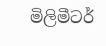මිලිමීටර්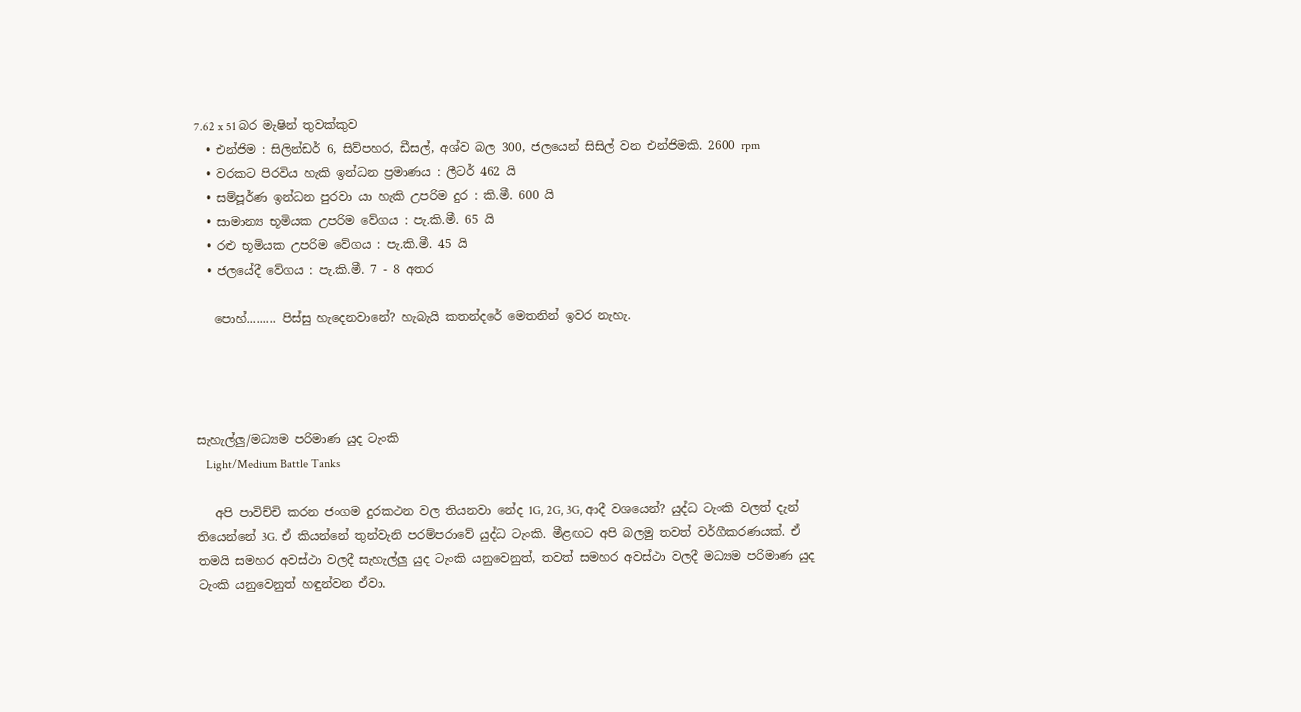7.62 x 51 බර මැෂින් තුවක්කුව
  • එන්ජිම : සිලින්ඩර් 6, සිව්පහර, ඩීසල්, අශ්ව බල 300, ජලයෙන් සිසිල් වන එන්ජිමකි. 2600 rpm
  • වරකට පිරවිය හැකි ඉන්ධන ප්‍රමාණය : ලීටර් 462 යි
  • සම්පූර්ණ ඉන්ධන පුරවා යා හැකි උපරිම දුර : කි.මී. 600 යි
  • සාමාන්‍ය භූමියක උපරිම වේගය : පැ.කි.මී. 65 යි
  • රළු භූමියක උපරිම වේගය : පැ.කි.මී. 45 යි
  • ජලයේදී වේගය : පැ.කි.මී. 7 - 8 අතර

   පොහ්......... පිස්සු හැදෙනවානේ? හැබැයි කතන්දරේ මෙතනින් ඉවර නැහැ.




සැහැල්ලු/මධ්‍යම පරිමාණ යුද ටැංකි
   Light/Medium Battle Tanks

   අපි පාවිච්චි කරන ජංගම දුරකථන වල තියනවා නේද 1G, 2G, 3G, ආදී වශයෙන්? යුද්ධ ටැංකි වලත් දැන් තියෙන්නේ 3G. ඒ කියන්නේ තුන්වැනි පරම්පරාවේ යුද්ධ ටැංකි. මීළඟට අපි බලමු තවත් වර්ගීකරණයක්. ඒ තමයි සමහර අවස්ථා වලදී සැහැල්ලු යුද ටැංකි යනුවෙනුත්, තවත් සමහර අවස්ථා වලදී මධ්‍යම පරිමාණ යුද ටැංකි යනුවෙනුත් හඳුන්වන ඒවා.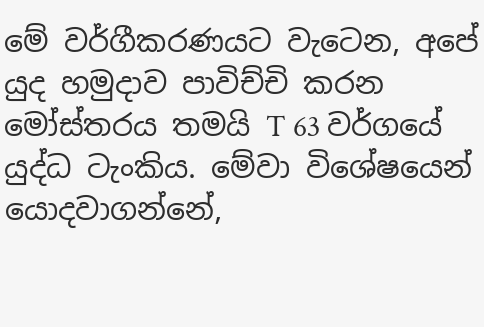මේ වර්ගීකරණයට වැටෙන, අපේ යුද හමුදාව පාවිච්චි කරන මෝස්තරය තමයි T 63 වර්ගයේ යුද්ධ ටැංකිය. මේවා විශේෂයෙන් යොදවාගන්නේ,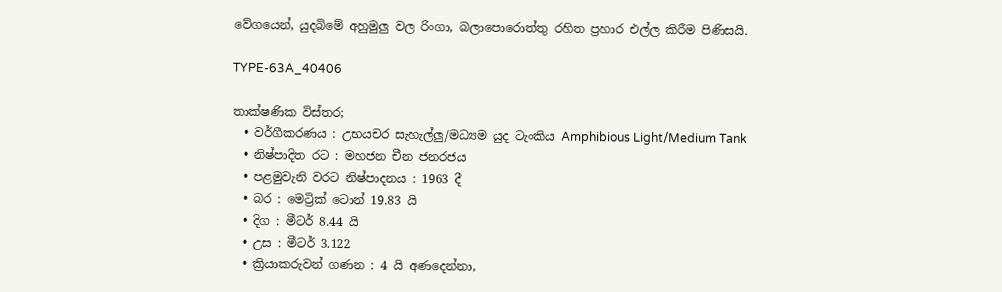වේගයෙන්, යුදබිමේ අහුමුලු වල රිංගා, බලාපොරොත්තු රහිත ප්‍රහාර එල්ල කිරීම පිණිසයි.

TYPE-63A_40406

තාක්ෂණික විස්තර;
  • වර්ගීකරණය : උභයචර සැහැල්ලු/මධ්‍යම යුද ටැංකිය Amphibious Light/Medium Tank
  • නිෂ්පාදිත රට : මහජන චීන ජනරජය
  • පළමුවැනි වරට නිෂ්පාදනය : 1963 දී
  • බර : මෙට්‍රික් ටොන් 19.83 යි
  • දිග : මීටර් 8.44 යි
  • උස : මීටර් 3.122
  • ක්‍රියාකරුවන් ගණන : 4 යි අණදෙන්නා,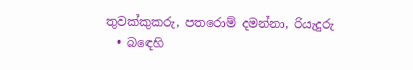තුවක්කුකරු, පතරොම් දමන්නා, රියැදුරු
  • බඳෙහි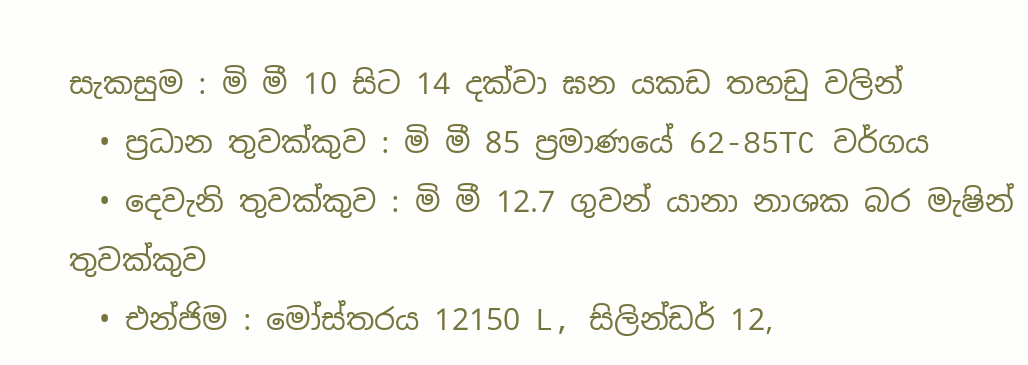සැකසුම : මි මී 10 සිට 14 දක්වා ඝන යකඩ තහඩු වලින්
  • ප්‍රධාන තුවක්කුව : මි මී 85 ප්‍රමාණයේ 62-85TC වර්ගය
  • දෙවැනි තුවක්කුව : මි මී 12.7 ගුවන් යානා නාශක බර මැෂින් තුවක්කුව
  • එන්ජිම : මෝස්තරය 12150 L, සිලින්ඩර් 12,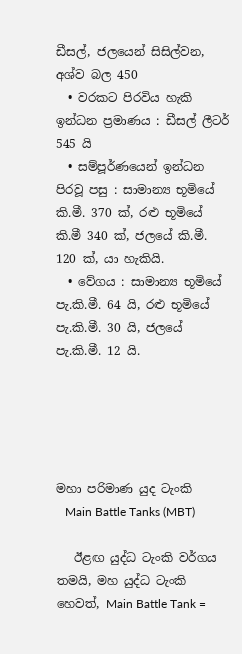ඩීසල්, ජලයෙන් සිසිල්වන, අශ්ව බල 450
  • වරකට පිරවිය හැකි ඉන්ධන ප්‍රමාණය : ඩීසල් ලීටර් 545 යි
  • සම්පූර්ණයෙන් ඉන්ධන පිරවූ පසු : සාමාන්‍ය භූමියේ කි.මී. 370 ක්, රළු භූමියේ කි.මී 340 ක්, ජලයේ කි.මී. 120 ක්, යා හැකියි.
  • වේගය : සාමාන්‍ය භූමියේ පැ.කි.මී. 64 යි, රළු භූමියේ පැ.කි.මී. 30 යි, ජලයේ පැ.කි.මී. 12 යි.





මහා පරිමාණ යුද ටැංකි
   Main Battle Tanks (MBT)

   ඊළඟ යුද්ධ ටැංකි වර්ගය තමයි, මහ යුද්ධ ටැංකි හෙවත්, Main Battle Tank =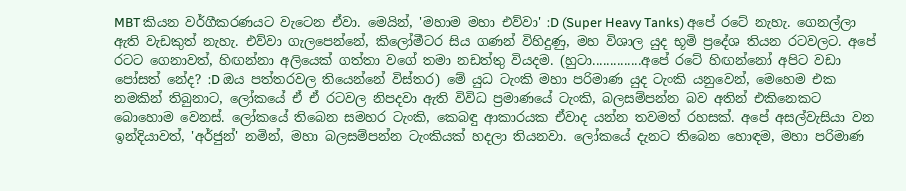MBT කියන වර්ගීකරණයට වැටෙන ඒවා. මෙයින්, 'මහාම මහා එව්වා' :D (Super Heavy Tanks) අපේ රටේ නැහැ. ගෙනල්ලා ඇති වැඩකුත් නැහැ. එව්වා ගැලපෙන්නේ, කිලෝමීටර සිය ගණන් විහිදුණු, මහ විශාල යුද භූමි ප්‍රදේශ තියන රටවලට. අපේ රටට ගෙනාවත්, හිඟන්නා අලියෙක් ගත්තා වගේ තමා නඩත්තු වියදම. (හුටා..............අපේ රටේ හිඟන්නෝ අපිට වඩා පෝසත් නේද? :D ඔය පත්තරවල තියෙන්නේ විස්තර) මේ යුධ ටැංකි මහා පරිමාණ යුද ටැංකි යනුවෙන්, මෙහෙම එක නමකින් තිබුනාට, ලෝකයේ ඒ ඒ රටවල නිපදවා ඇති විවිධ ප්‍රමාණයේ ටැංකි, බලසම්පන්න බව අතින් එකිනෙකට බොහොම වෙනස්. ලෝකයේ තිබෙන සමහර ටැංකි, කෙබඳු ආකාරයක ඒවාද යන්න තවමත් රහසක්. අපේ අසල්වැසියා වන ඉන්දියාවත්, 'අර්ජුන්' නමින්, මහා බලසම්පන්න ටැංකියක් හදලා තියනවා. ලෝකයේ දැනට තිබෙන හොඳම, මහා පරිමාණ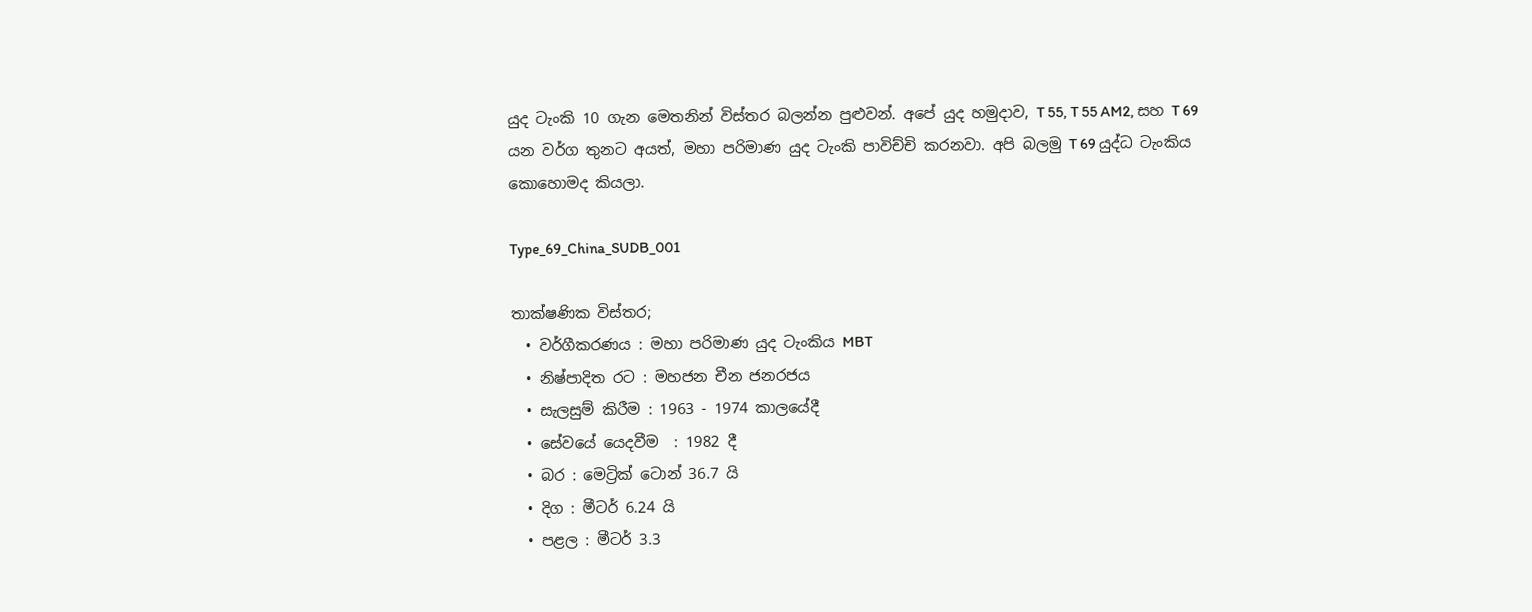යුද ටැංකි 10 ගැන මෙතනින් විස්තර බලන්න පුළුවන්. අපේ යුද හමුදාව, T 55, T 55 AM2, සහ T 69 යන වර්ග තුනට අයත්, මහා පරිමාණ යුද ටැංකි පාවිච්චි කරනවා. අපි බලමු T 69 යුද්ධ ටැංකිය කොහොමද කියලා.

Type_69_China_SUDB_001

තාක්ෂණික විස්තර;
  • වර්ගීකරණය : මහා පරිමාණ යුද ටැංකිය MBT
  • නිෂ්පාදිත රට : මහජන චීන ජනරජය
  • සැලසුම් කිරීම : 1963 - 1974 කාලයේදී
  • සේවයේ යෙදවීම  : 1982 දී
  • බර : මෙට්‍රික් ටොන් 36.7 යි
  • දිග : මීටර් 6.24 යි
  • පළල : මීටර් 3.3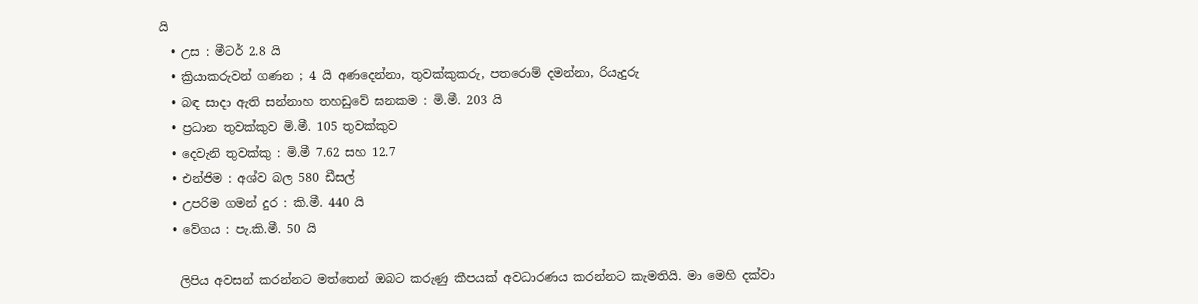යි
  • උස : මීටර් 2.8 යි
  • ක්‍රියාකරුවන් ගණන ; 4 යි අණදෙන්නා, තුවක්කුකරු, පතරොම් දමන්නා, රියැදුරු
  • බඳ සාදා ඇති සන්නාහ තහඩුවේ ඝනකම : මි.මී. 203 යි
  • ප්‍රධාන තුවක්කුව මි.මී. 105 තුවක්කුව
  • දෙවැනි තුවක්කු : මි.මී 7.62 සහ 12.7
  • එන්ජිම : අශ්ව බල 580 ඩීසල්
  • උපරිම ගමන් දුර : කි.මී. 440 යි
  • වේගය : පැ.කි.මී. 50 යි

   ලිපිය අවසන් කරන්නට මත්තෙන් ඔබට කරුණු කීපයක් අවධාරණය කරන්නට කැමතියි. මා මෙහි දක්වා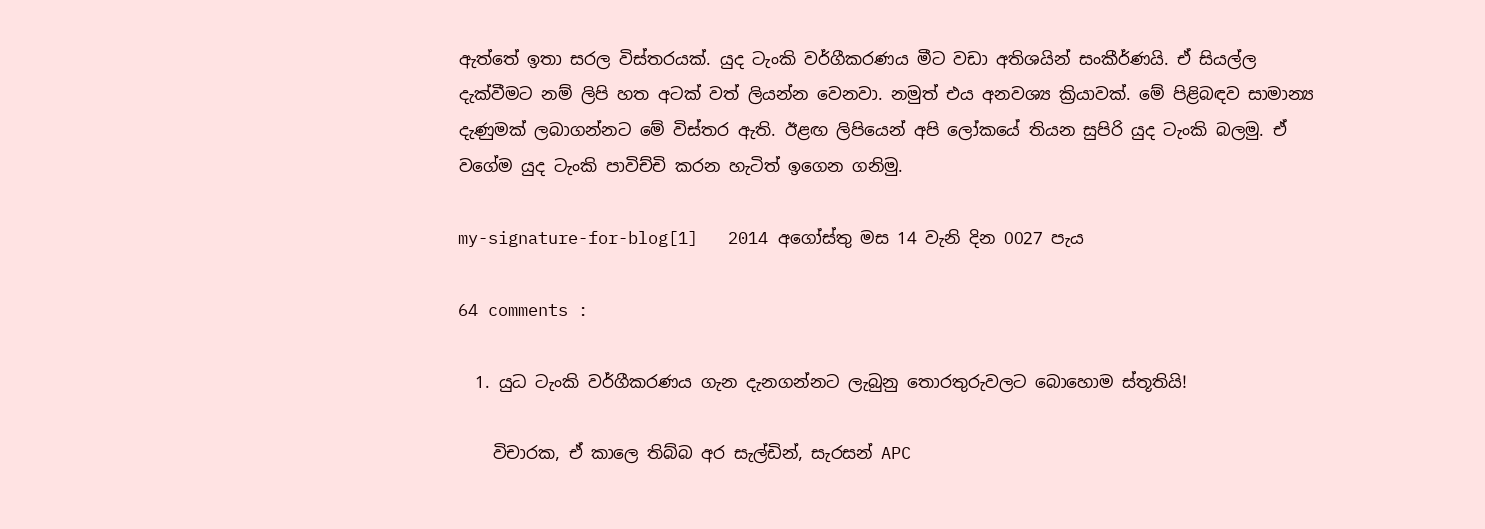ඇත්තේ ඉතා සරල විස්තරයක්. යුද ටැංකි වර්ගීකරණය මීට වඩා අතිශයින් සංකීර්ණයි. ඒ සියල්ල දැක්වීමට නම් ලිපි හත අටක් වත් ලියන්න වෙනවා. නමුත් එය අනවශ්‍ය ක්‍රියාවක්. මේ පිළිබඳව සාමාන්‍ය දැණුමක් ලබාගන්නට මේ විස්තර ඇති. ඊළඟ ලිපියෙන් අපි ලෝකයේ තියන සුපිරි යුද ටැංකි බලමු. ඒ වගේම යුද ටැංකි පාවිච්චි කරන හැටිත් ඉගෙන ගනිමු.

my-signature-for-blog[1]   2014 අගෝස්තු මස 14 වැනි දින 0027 පැය

64 comments :

  1. යුධ ටැංකි වර්ගීකරණය ගැන දැනගන්නට ලැබුනු තොරතුරුවලට බොහොම ස්තූතියි!

    විචාරක, ඒ කාලෙ තිබ්බ අර සැල්ඩින්, සැරසන් APC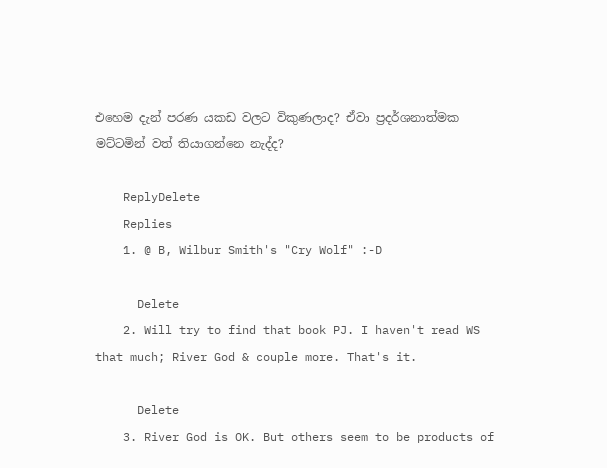එ‍හෙම දැන් පරණ යකඩ වලට විකුණලාද? ඒවා ප්‍රදර්ශනාත්මක මට්ටමින් වත් තියාගන්නෙ නැද්ද?

    ReplyDelete
    Replies
    1. @ B, Wilbur Smith's "Cry Wolf" :-D

      Delete
    2. Will try to find that book PJ. I haven't read WS that much; River God & couple more. That's it.

      Delete
    3. River God is OK. But others seem to be products of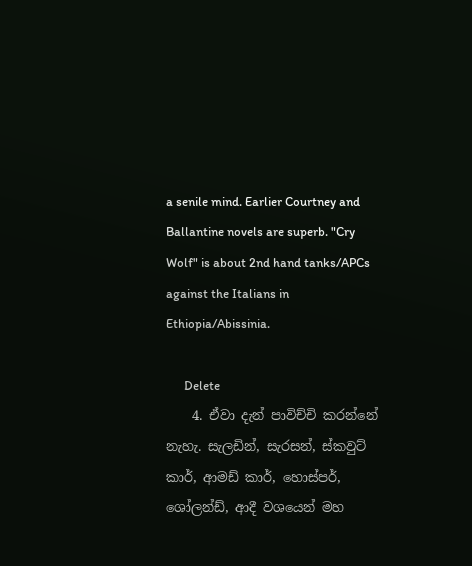a senile mind. Earlier Courtney and Ballantine novels are superb. "Cry Wolf" is about 2nd hand tanks/APCs against the Italians in Ethiopia/Abissinia.

      Delete
    4. ඒවා දැන් පාවිච්චි කරන්නේ නැහැ. සැලඩින්, සැරසන්, ස්කවුට් කාර්, ආමඩ් කාර්, හොස්පර්, ශෝලන්ඩ්, ආදී වශයෙන් මහ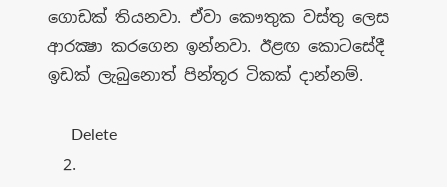ගොඩක් තියනවා. ඒවා කෞතුක වස්තු ලෙස ආරක්‍ෂා කරගෙන ඉන්නවා. ඊළඟ කොටසේදී ඉඩක් ලැබුනොත් පින්තූර ටිකක් දාන්නම්.

      Delete
  2.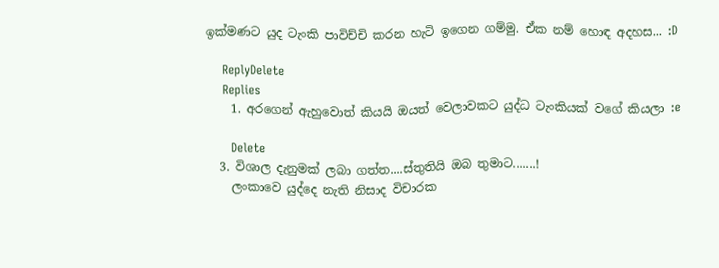ඉක්මණට යුද ටැංකි පාවිච්චි කරන හැටි ඉගෙන ගම්මු. ඒක නම් හොඳ අදහස... :D

    ReplyDelete
    Replies
    1. අරගෙන් ඇහුවොත් කියයි ඔයත් වෙලාවකට යුද්ධ ටැංකියක් වගේ කියලා :e

      Delete
  3. විශාල දැනුමක් ලබා ගත්ත....ස්තුතියි ඔබ තුමාට.......!
    ලංකාවෙ යුද්දෙ නැති නිසාද විචාරක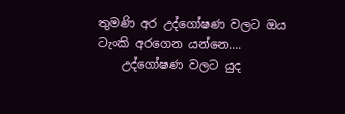තුමණි අර උද්ගෝෂණ වලට ඔය ටැංකි අරගෙන යන්නෙ....
    උද්ගෝෂණ වලට යුද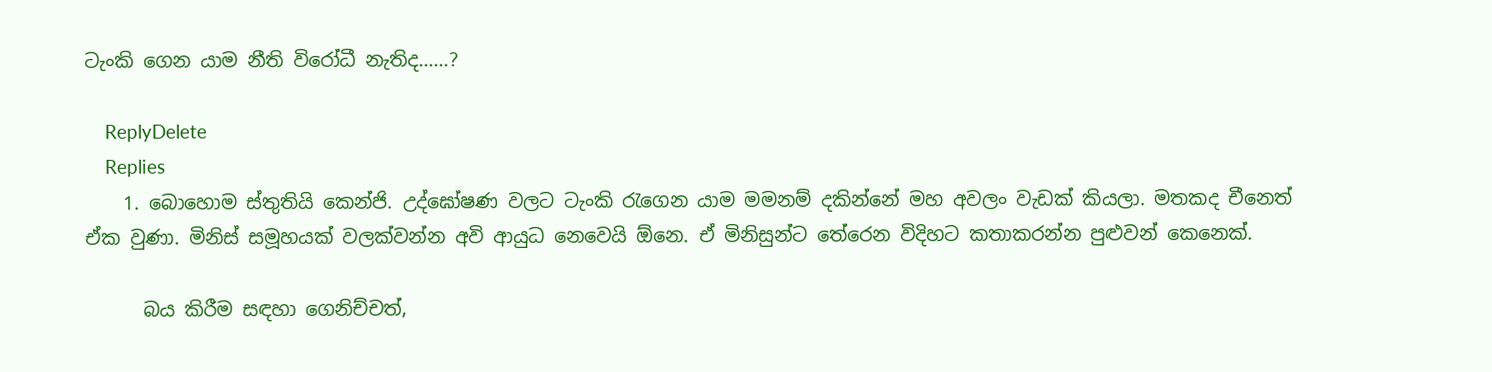ටැංකි ගෙන යාම නීති විරෝධී නැතිද......?

    ReplyDelete
    Replies
    1. බොහොම ස්තුතියි කෙන්ජි. උද්ඝෝෂණ වලට ටැංකි රැගෙන යාම මමනම් දකින්නේ මහ අවලං වැඩක් කියලා. මතකද චීනෙත් ඒක වුණා. මිනිස් සමූහයක් වලක්වන්න අවි ආයුධ නෙවෙයි ඕනෙ. ඒ මිනිසුන්ට තේරෙන විදිහට කතාකරන්න පුළුවන් කෙනෙක්.

      බය කිරීම සඳහා ගෙනිච්චත්,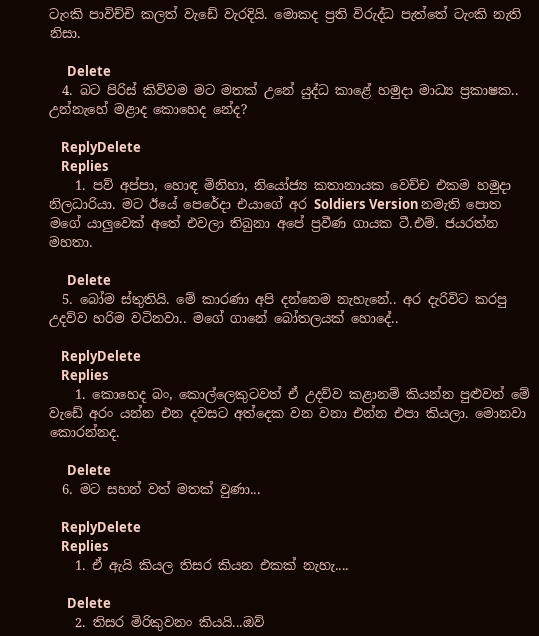ටැංකි පාවිච්චි කලත් වැඩේ වැරදියි. මොකද ප්‍රති විරුද්ධ පැත්තේ ටැංකි නැති නිසා.

      Delete
  4. බට පිරිස් කිව්වම මට මතක් උනේ යුද්ධ කාළේ හමුදා මාධ්‍ය ප්‍රකාෂක.. උන්නැහේ මළාද කොහෙද නේද?

    ReplyDelete
    Replies
    1. පව් අප්පා, හොඳ මිනිහා, නියෝජ්‍ය කතානායක වෙච්ච එකම හමුදා නිලධාරියා. මට ඊයේ පෙරේදා එයාගේ අර Soldiers Version නමැති පොත මගේ යාලුවෙක් අතේ එවලා තිබුනා අපේ ප්‍රවීණ ගායක ටී.එම්. ජයරත්න මහතා.

      Delete
  5. බෝම ස්තුතියි. මේ කාරණා අපි දන්නෙම නැහැනේ.. අර දැරිවිට කරපු උදව්ව හරිම වටිනවා.. මගේ ගානේ බෝතලයක් හොදේ..

    ReplyDelete
    Replies
    1. කොහෙද බං, කොල්ලෙකුටවත් ඒ උදව්ව කළානම් කියන්න පුළුවන් මේ වැඩේ අරං යන්න එන දවසට අත්දෙක වන වනා එන්න එපා කියලා. මොනවා කොරන්නද.

      Delete
  6. මට සහන් වත් මතක් වුණා...

    ReplyDelete
    Replies
    1. ඒ ඇයි කියල තිසර කියන එකක් නැහැ....

      Delete
    2. තිසර මිරිකුවනං කියයි...ඔව්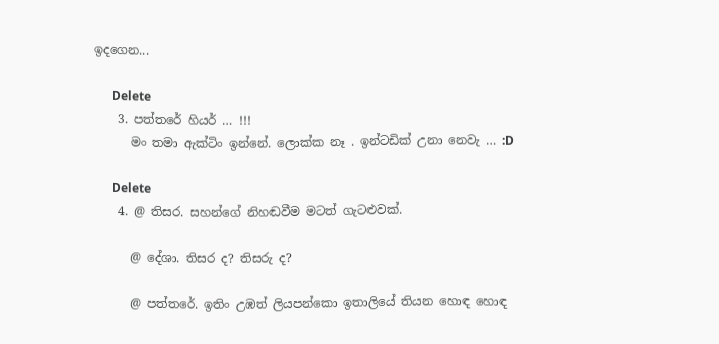ඉදගෙන...

      Delete
    3. පත්‍තරේ හියර් … !!!
      මං තමා ඇක්ටිං ඉන්නේ. ලොක්ක නෑ . ඉන්ටඩික් උනා නෙවැ … :D

      Delete
    4. @ තිසර. සහන්ගේ නිහඬවීම මටත් ගැටළුවක්.

      @ දේශා. තිසර ද? තිසරු ද?

      @ පත්තරේ. ඉතිං උඹත් ලියපන්කො ඉතාලියේ තියන හොඳ හොඳ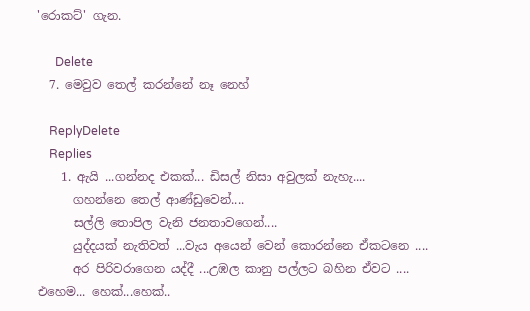'රොකට්' ගැන.

      Delete
  7. මෙවුව තෙල් කරන්නේ නෑ නෙහ්

    ReplyDelete
    Replies
    1. ඇයි ...ගන්නද එකක්... ඩිසල් නිසා අවුලක් නැහැ....
      ගහන්නෙ තෙල් ආණ්ඩුවෙන්....
      සල්ලි තොපිල වැනි ජනතාවගෙන්....
      යුද්දයක් නැතිවත් ...වැය අයෙන් වෙන් කොරන්නෙ ඒකටනෙ ....
      අර පිරිවරාගෙන යද්දී ...උඹල කානු පල්ලට බහින ඒවට .... එහෙම... හෙක්...හෙක්..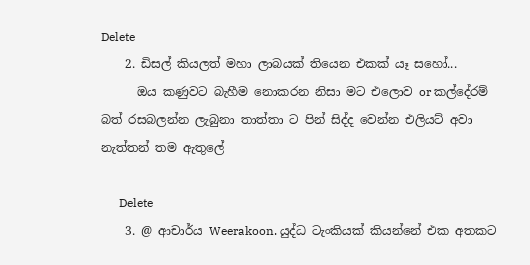Delete
    2. ඩිසල් කියලත් මහා ලාබයක් තියෙන එකක් යෑ සහෝ...
      ඔය කණුවට බැහීම නොකරන නිසා මට එලොව or කල්දේරම් බත් රසබලන්න ලැබුනා තාත්තා ට පින් සිද්ද වෙන්න එලියට් අවා නැත්තන් තම ඇතුලේ

      Delete
    3. @ ආචාර්ය Weerakoon. යුද්ධ ටැංකියක් කියන්නේ එක අතකට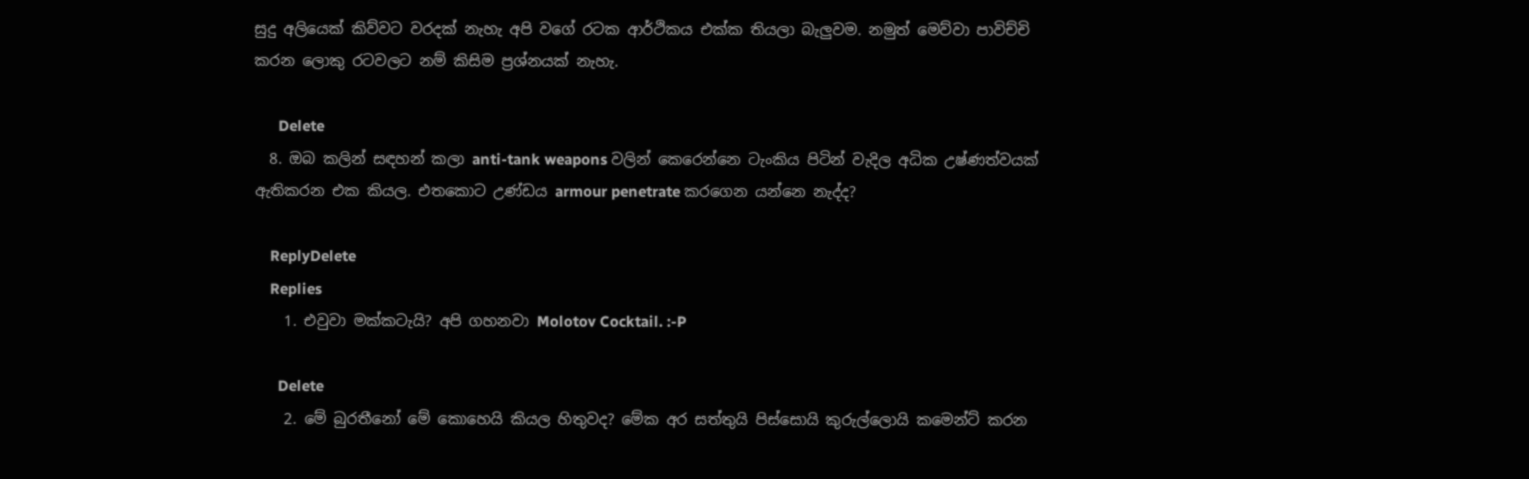සුදු අලියෙක් කිව්වට වරදක් නැහැ අපි වගේ රටක ආර්ථිකය එක්ක තියලා බැලුවම. නමුත් මෙව්වා පාවිච්චි කරන ලොකු රටවලට නම් කිසිම ප්‍රශ්නයක් නැහැ.

      Delete
  8. ඔබ කලින් සඳහන් කලා anti-tank weapons වලින් කෙරෙන්නෙ ටැංකිය පිටින් වැදිල අධික උෂ්ණත්වයක් ඇතිකරන එක කියල. එතකොට උණ්ඩය armour penetrate කරගෙන යන්නෙ නැද්ද?

    ReplyDelete
    Replies
    1. එවුවා මක්කටැයි? අපි ගහනවා Molotov Cocktail. :-P

      Delete
    2. මේ බුරතීනෝ මේ කොහෙයි කියල හිතුවද? මේක අර සත්තුයි පිස්සොයි කුරුල්ලොයි කමෙන්ට් කරන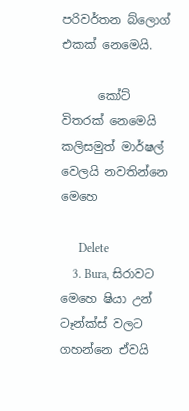පරිවර්තන බ්ලොග් එකක් නෙමෙයි.

      කෝට් විතරක් නෙමෙයි කලිසමුත් මාර්ෂල් වෙලයි නවතින්නෙ මෙහෙ

      Delete
    3. Bura, සිරාවට මෙහෙ ෂියා උන් ටෑන්ක්ස් වලට ගහන්නෙ ඒවයි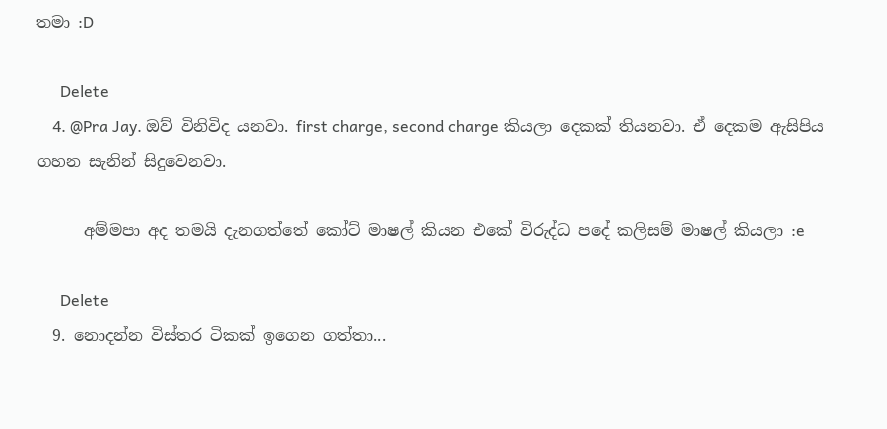තමා :D

      Delete
    4. @Pra Jay. ඔව් විනිවිද යනවා. first charge, second charge කියලා දෙකක් තියනවා. ඒ දෙකම ඇසිපිය ගහන සැනින් සිදුවෙනවා.

      අම්මපා අද තමයි දැනගත්තේ කෝට් මාෂල් කියන එකේ විරුද්ධ පදේ කලිසම් මාෂල් කියලා :e

      Delete
  9. නොදන්න විස්තර ටිකක් ඉගෙන ගත්තා...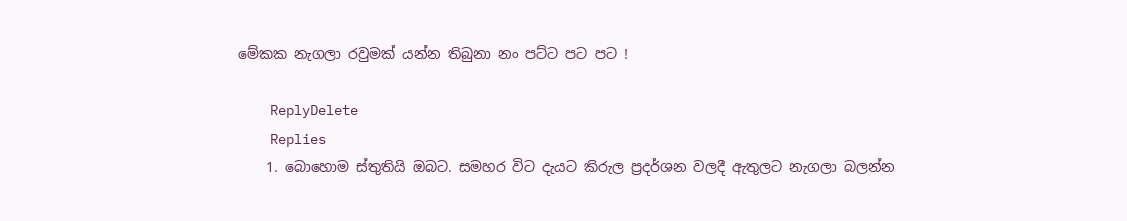මේකක නැගලා රවුමක් යන්න තිබුනා නං පට්ට පට පට !

    ReplyDelete
    Replies
    1. බොහොම ස්තුතියි ඔබට. සමහර විට දැයට කිරුල ප්‍රදර්ශන වලදී ඇතුලට නැගලා බලන්න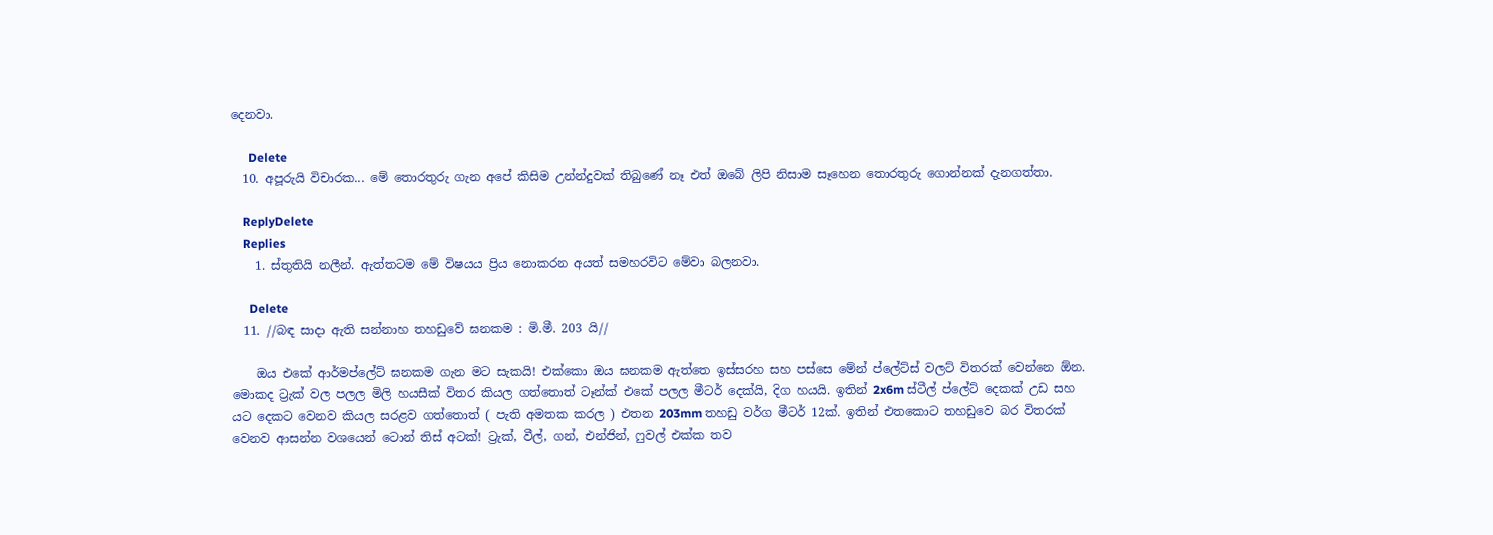දෙනවා.

      Delete
  10. අපූරුයි විචාරක... මේ තොරතුරු ගැන අපේ කිසිම උන්න්දුවක් තිබුණේ නෑ එත් ඔබේ ලිපි නිසාම සෑහෙන තොරතුරු ගොන්නක් දැනගත්තා.

    ReplyDelete
    Replies
    1. ස්තුතියි නලීන්. ඇත්තටම මේ විෂයය ප්‍රිය නොකරන අයත් සමහරවිට මේවා බලනවා.

      Delete
  11. //බඳ සාදා ඇති සන්නාහ තහඩුවේ ඝනකම : මි.මී. 203 යි//

    ඔය එකේ ආර්මප්ලේට් ඝනකම ගැන මට සැකයි! එක්කො ඔය ඝනකම ඇත්තෙ ඉස්සරහ සහ පස්සෙ මේන් ප්ලේට්ස් වලට් විතරක් වෙන්නෙ ඕන. මොකද ට්‍රැක් වල පලල මිලි හයසීක් විතර කියල ගත්තොත් ටෑන්ක් එකේ පලල මීටර් දෙක්යි, දිග හයයි. ඉතින් 2x6m ස්ටීල් ප්ලේට් දෙකක් උඩ සහ යට දෙකට වෙනව කියල සරළව ගත්තොත් ( පැති අමතක කරල ) එතන 203mm තහඩු වර්ග මීටර් 12ක්. ඉතින් එතකොට තහඩුවෙ බර විතරක් වෙනව ආසන්න වශයෙන් ටොන් තිස් අටක්! ට්‍රැක්, වීල්, ගන්, එන්ජින්, ෆුවල් එක්ක තව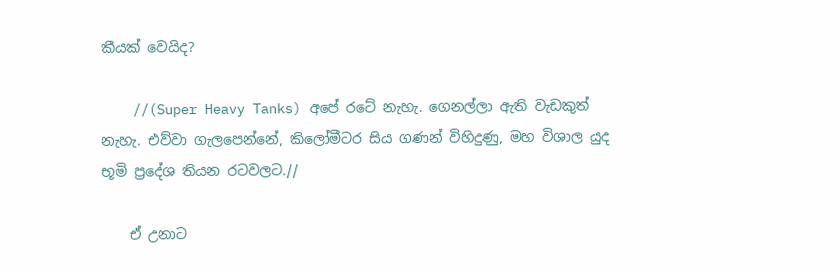කීයක් වෙයිද?

    //(Super Heavy Tanks) අපේ රටේ නැහැ. ගෙනල්ලා ඇති වැඩකුත් නැහැ. එව්වා ගැලපෙන්නේ, කිලෝමීටර සිය ගණන් විහිදුණු, මහ විශාල යුද භූමි ප්‍රදේශ තියන රටවලට.//

    ඒ උනාට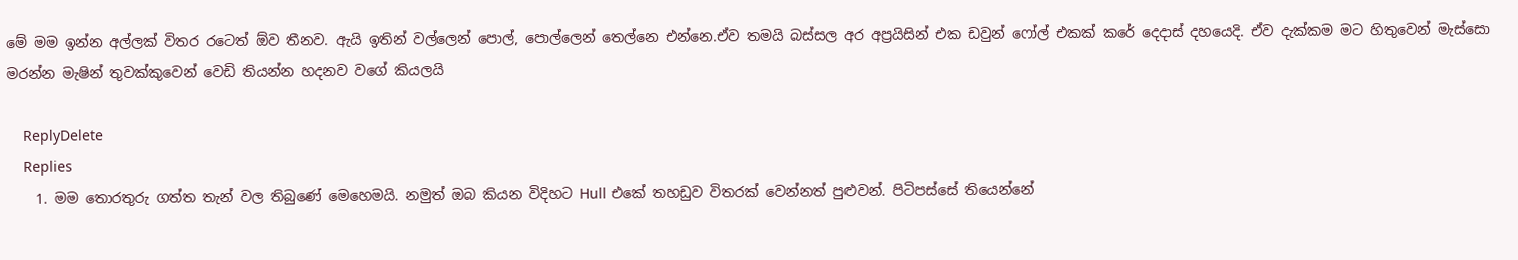මේ මම ඉන්න අල්ලක් විතර රටෙත් ඕව තීනව. ඇයි ඉතින් වල්ලෙන් පොල්, පොල්ලෙන් තෙල්නෙ එන්නෙ.ඒව තමයි බස්සල අර අප්‍රයිසින් එක ඩවුන් ෆෝල් එකක් කරේ දෙදාස් දහයෙදි. ඒව දැක්කම මට හිතුවෙන් මැස්සො මරන්න මැෂින් තුවක්කුවෙන් වෙඩි තියන්න හදනව වගේ කියලයි

    ReplyDelete
    Replies
    1. මම තොරතුරු ගත්ත තැන් වල තිබුණේ මෙහෙමයි. නමුත් ඔබ කියන විදිහට Hull එකේ තහඩුව විතරක් වෙන්නත් පුළුවන්. පිටිපස්සේ තියෙන්නේ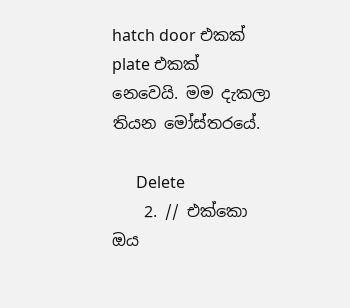hatch door එකක් plate එකක් නෙවෙයි. මම දැකලා තියන මෝස්තරයේ.

      Delete
    2. // එක්කො ඔය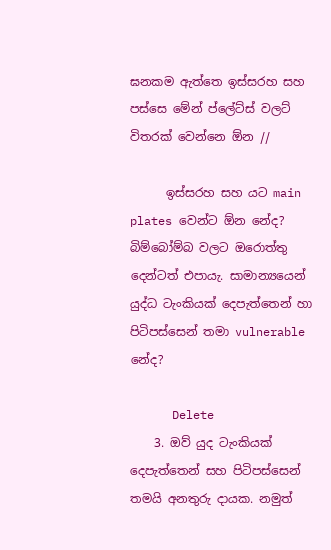ඝනකම ඇත්තෙ ඉස්සරහ සහ පස්සෙ මේන් ප්ලේට්ස් වලට් විතරක් වෙන්නෙ ඕන //

      ඉස්සරහ සහ යට ‍main plates වෙන්ට ඕන නේද? බිම්බෝම්බ වලට ඔරොත්තු දෙන්ටත් එපායැ. සාමාන්‍යයෙන් යුද්ධ ටැංකියක් දෙපැත්තෙන් හා පිටිපස්සෙන් තමා vulnerable නේද?

      Delete
    3. ඔව් යුද ටැංකියක් දෙපැත්තෙන් සහ පිටිපස්සෙන් තමයි අනතුරු දායක. නමුත්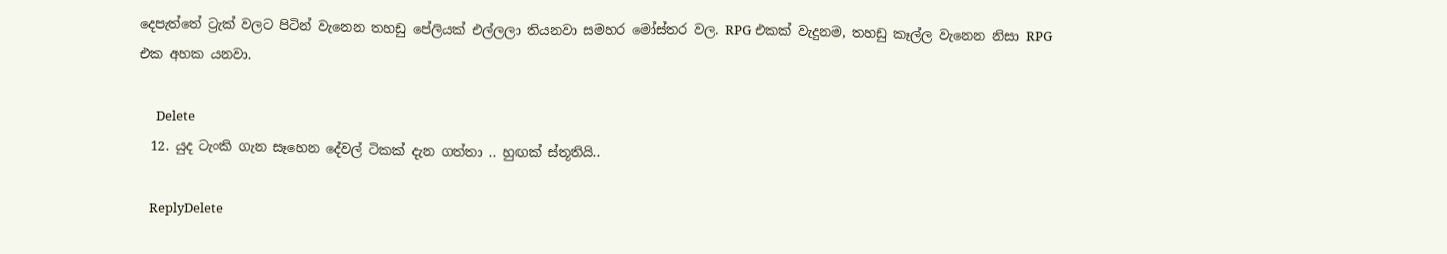දෙපැත්තේ ට්‍රැක් වලට පිටින් වැනෙන තහඩු පේලියක් එල්ලලා තියනවා සමහර මෝස්‌තර වල. RPG එකක් වැදුනම, තහඩු කෑල්ල වැනෙන නිසා RPG එක අහක යනවා.

      Delete
  12. යුද ටැංකි ගැන සෑහෙන දේවල් ටිකක් දැන ගත්තා .. හුඟක් ස්තූතියි..

    ReplyDelete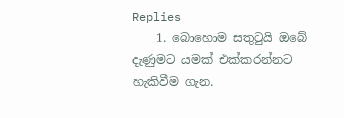Replies
    1. බොහොම සතුටුයි ඔබේ දැණුමට යමක් එක්කරන්නට හැකිවීම ගැන.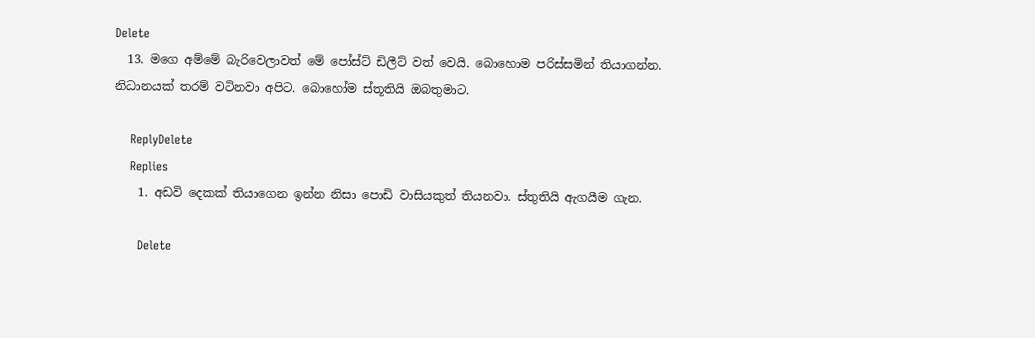Delete
  13. මගෙ අම්මේ බැරිවෙලාවත් මේ පෝස්ට් ඩිලීට් වත් වෙයි. බොහොම පරිස්සමින් තියාගන්න. නිධානයක් තරම් වටිනවා අපිට. බොහෝම ස්තූතියි ඔබතුමාට.

    ReplyDelete
    Replies
    1. අඩවි දෙකක් තියාගෙන ඉන්න නිසා පොඩි වාසියකුත් තියනවා. ස්තුතියි ඇගයීම ගැන.

      Delete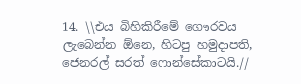14. \\එය බිහිකිරීමේ ගෞරවය ලැබෙන්න ඕනෙ, හිටපු හමුදාපති, ජෙනරල් සරත් ෆොන්සේකාටයි.//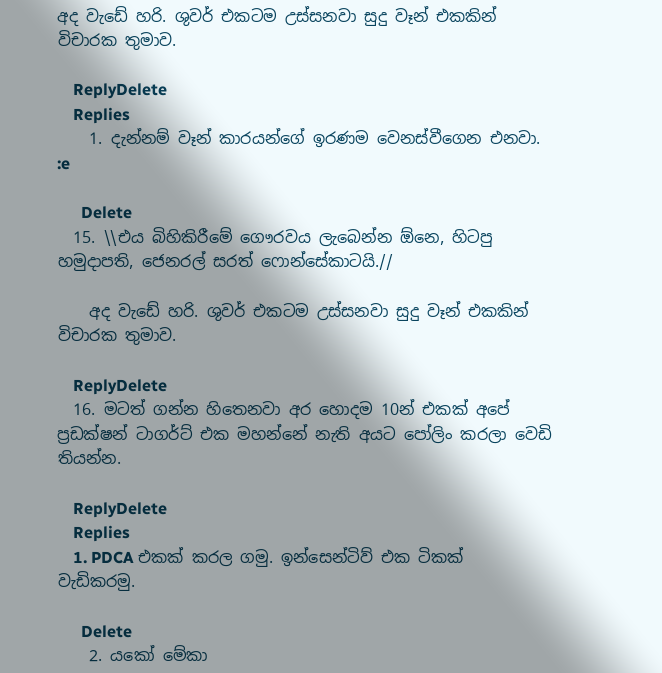අද වැඩේ හරි. ශුවර් එකටම උස්සනවා සුදු වෑන් එකකින් විචාරක තුමාව.

    ReplyDelete
    Replies
    1. දැන්නම් වෑන් කාරයන්ගේ ඉරණම වෙනස්වීගෙන එනවා. :e

      Delete
  15. \\එය බිහිකිරීමේ ගෞරවය ලැබෙන්න ඕනෙ, හිටපු හමුදාපති, ජෙනරල් සරත් ෆොන්සේකාටයි.//

    අද වැඩේ හරි. ශුවර් එකටම උස්සනවා සුදු වෑන් එකකින් විචාරක තුමාව.

    ReplyDelete
  16. මටත් ගන්න හිතෙනවා අර හොදම 10න් එකක් අපේ ප්‍රඩක්ෂන් ටාගර්ට් එක මහන්නේ නැති අයට පෝලිං කරලා වෙඩි තියන්න.

    ReplyDelete
    Replies
    1. PDCA එකක් කරල ගමු. ඉන්සෙන්ටිව් එක ටිකක් වැඩිකරමු.

      Delete
    2. යකෝ මේකා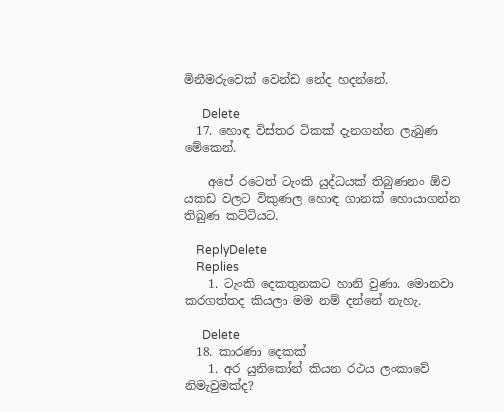මිනීමරුවෙක් වෙන්ඩ නේද හදන්නේ.

      Delete
  17. හොඳ විස්තර ටිකක් දැනගන්න ලැබුණ මේකෙන්.

    අපේ රටෙත් ටැංකි යුද්ධයක් තිබුණනං ඕව යකඩ වලට විකුණල හොඳ ගානක් හොයාගන්න තිබුණ කට්ටියට.

    ReplyDelete
    Replies
    1. ටැංකි දෙකතුනකට හානි වුණා. මොනවා කරගත්තද කියලා මම නම් දන්නේ නැහැ.

      Delete
  18. කාරණා දෙකක්
    1. අර යුනිකෝන් කියන රථය ලංකාවේ නිමැවුමක්ද?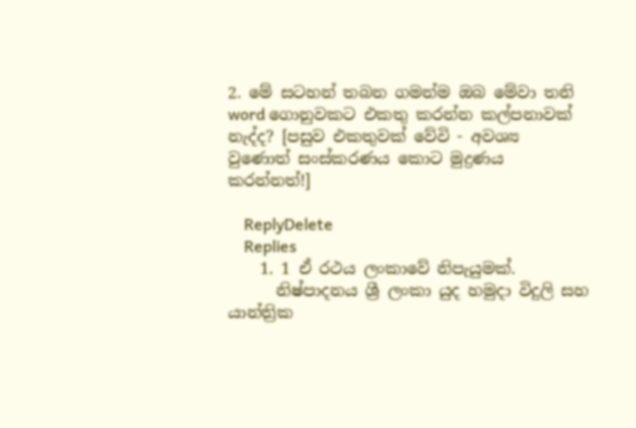2. මේ සටහන් තබන ගමන්ම ඔබ මේවා තනි word ගොනුවකට එකතු කරන්න කල්පනාවක් නැද්ද? [පසුව එකතුවක් වේවි - අවශ්‍ය වුණොත් සංස්කරණය කොට මුද්‍රණය කරන්නත්!]

    ReplyDelete
    Replies
    1. 1 ඒ රථය ලංකාවේ නිපැයුමක්.
      නිෂ්පාදනය ශ්‍රී ලංකා යුද හමුදා විදුලි සහ යාන්ත්‍රික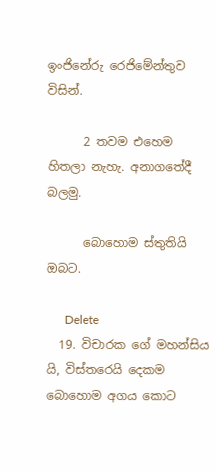ඉංජිනේරු රෙජිමේන්තුව විසින්.

      2 තවම එහෙම හිතලා නැහැ. අනාගතේදී බලමු.

      බොහොම ස්තුතියි ඔබට.

      Delete
  19. විචාරක ගේ මහන්සිය යි, විස්තරෙයි දෙකම බොහොම අගය කොට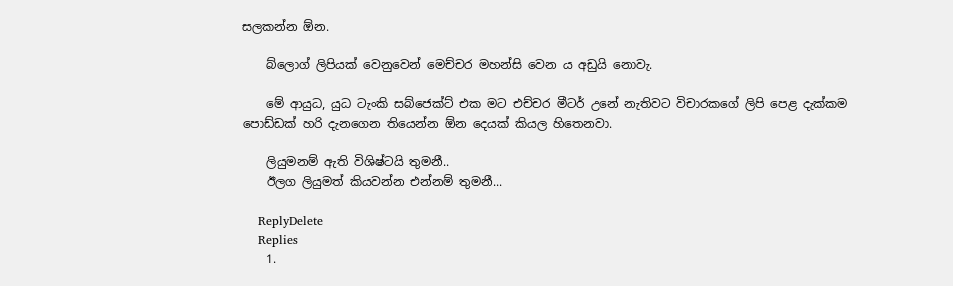සලකන්න ඕන.

    බ්ලොග් ලිපියක් වෙනුවෙන් මෙච්චර මහන්සි වෙන ය අඩුයි නොවැ.

    මේ ආයුධ, යුධ ටැංකි සබ්ජෙක්ට් එක මට එච්චර මීටර් උනේ නැතිවට විචාරකගේ ලිපි පෙළ දැක්කම පොඩ්ඩක් හරි දැනගෙන තියෙන්න ඕන දෙයක් කියල හිතෙනවා.

    ලියුමනම් ඇති විශිෂ්ටයි තුමනී..
    ඊලග ලියුමත් කියවන්න එන්නම් තුමනී...

    ReplyDelete
    Replies
    1.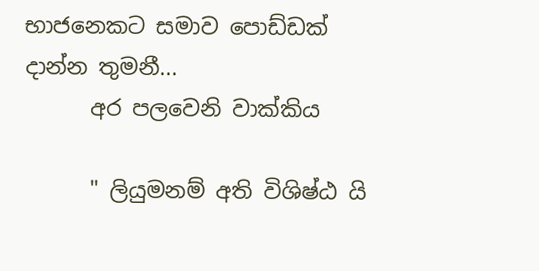භාජනෙකට සමාව පොඩ්ඩක් දාන්න තුමනී...
      අර පලවෙනි වාක්කිය

      " ලියුමනම් අති විශිෂ්ඨ යි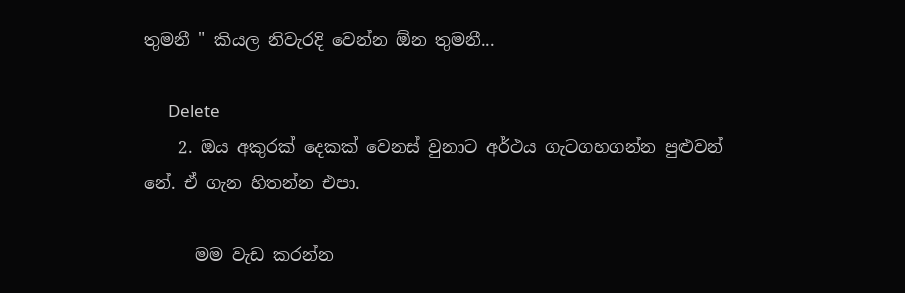තුමනී " කියල නිවැරදි වෙන්න ඕන තුමනී...

      Delete
    2. ඔය අකුරක් දෙකක් වෙනස් වුනාට අර්ථය ගැටගහගන්න පුළුවන් නේ. ඒ ගැන හිතන්න එපා.

      මම වැඩ කරන්න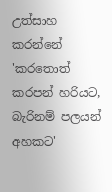උත්සාහ කරන්නේ 'කරතොත් කරපන් හරියට, බැරිනම් පලයන් අහකට'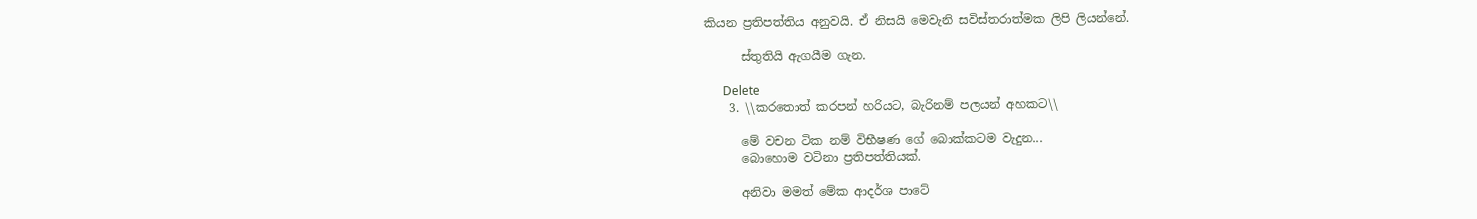කියන ප්‍රතිපත්තිය අනුවයි. ඒ නිසයි මෙවැනි සවිස්තරාත්මක ලිපි ලියන්නේ.

      ස්තුතියි ඇගයීම ගැන.

      Delete
    3. \\කරතොත් කරපන් හරියට, බැරිනම් පලයන් අහකට\\

      මේ වචන ටික නම් විභීෂණ ගේ බොක්කටම වැදුන...
      බොහොම වටිනා ප්‍රතිපත්තියක්.

      අනිවා මමත් මේක ආදර්ශ පාටේ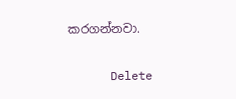කරගන්නවා.

      Delete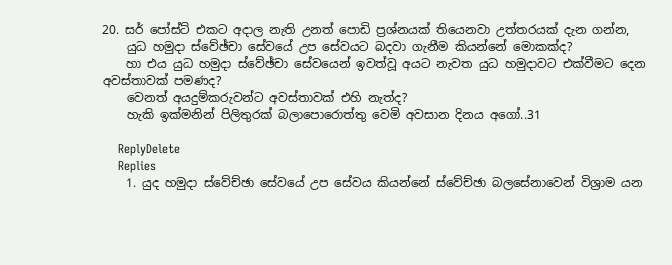20. සර් පෝස්ට් එකට අදාල නැති උනත් පොඩි ප්‍රශ්නයක් තියෙනවා උත්තරයක් දැන ගන්න,
    යුධ හමුදා ස්වේඡ්චා සේවයේ උප සේවයට බදවා ගැනීම කියන්නේ මොකක්ද?
    හා එය යුධ හමුදා ස්වේඡ්චා සේවයෙන් ඉවත්වූ අයට නැවත යුධ හමුදාවට එක්වීමට දෙන අවස්තාවක් පමණද?
    වෙනත් අයදුම්කරුවන්ට අවස්තාවක් එහි නැත්ද?
    හැකි ඉක්මනින් පිලිතුරක් බලාපොරොත්තු වෙමි අවසාන දිනය අගෝ..31

    ReplyDelete
    Replies
    1. යුද හමුදා ස්වේච්ඡා සේවයේ උප සේවය කියන්නේ ස්වේච්ඡා බලසේනාවෙන් විශ්‍රාම යන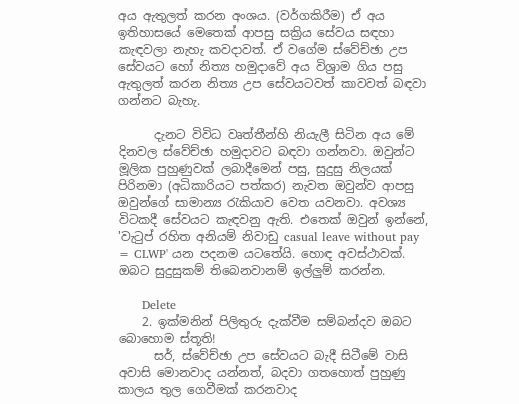අය ඇතුලත් කරන අංශය. (වර්ගකිරීම) ඒ අය ඉතිහාසයේ මෙතෙක් ආපසු සක්‍රිය සේවය සඳහා කැඳවලා නැහැ කවදාවත්. ඒ වගේම ස්වේච්ඡා උප සේවයට හෝ නිත්‍ය හමුදාවේ අය විශ්‍රාම ගිය පසු ඇතුලත් කරන නිත්‍ය උප සේවයටවත් කාවවත් බඳවා ගන්නට බැහැ.

      දැනට විවිධ වෘත්තීන්හි නියැලී සිටින අය මේ දිනවල ස්වේච්ඡා හමුදාවට බඳවා ගන්නවා. ඔවුන්ට මූලික පුහුණුවක් ලබාදීමෙන් පසු, සුදුසු නිලයක් පිරිනමා (අධිකාරියට පත්කර) නැවත ඔවුන්ව ආපසු ඔවුන්ගේ සාමාන්‍ය රැකියාව වෙත යවනවා. අවශ්‍ය විටකදී සේවයට කැඳවනු ඇති. එතෙක් ඔවුන් ඉන්නේ, 'වැටුප් රහිත අනියම් නිවාඩු casual leave without pay = CLWP' යන පදනම යටතේයි. හොඳ අවස්ථාවක්. ඔබට සුදුසුකම් තිබෙනවානම් ඉල්ලුම් කරන්න.

      Delete
    2. ඉක්මනින් පිලිතුරු දැක්වීම සම්බන්දව ඔබට බොහොම ස්තූති!
      සර්, ස්වේච්ඡා උප සේවයට බැදී සිටීමේ වාසි අවාසි මොනවාද යන්නත්, බදවා ගතහොත් පුහුණු කාලය තුල ගෙවීමක් කරනවාද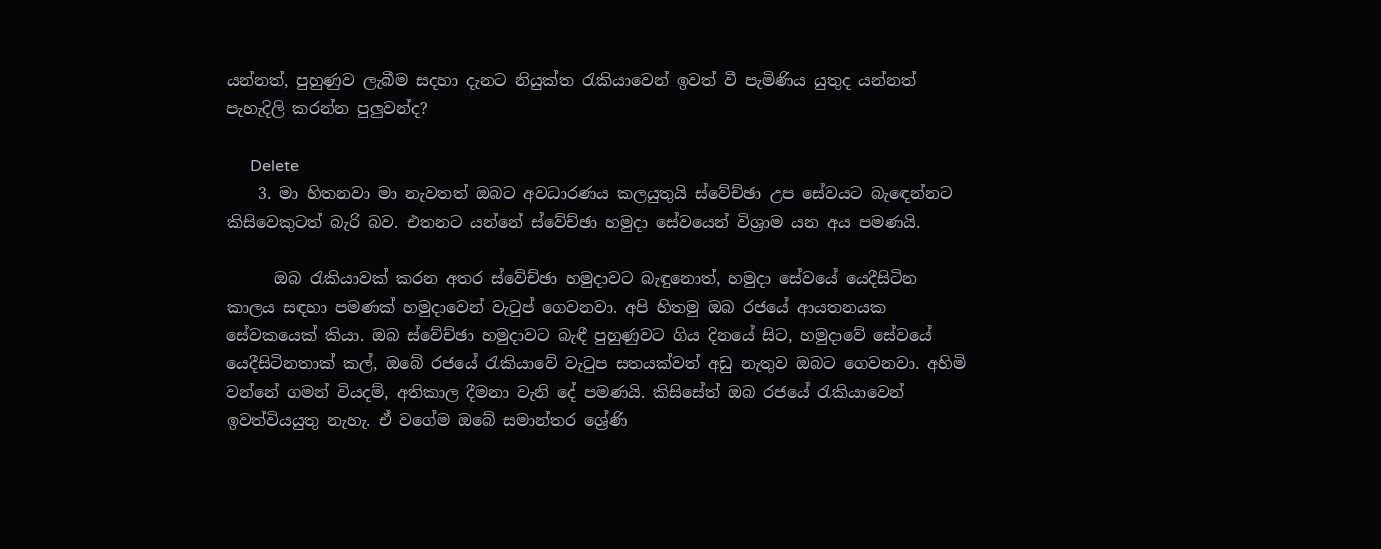යන්නත්, පුහුණුව ලැබීම සදහා දැනට නියුක්ත රැකියාවෙන් ඉවත් වී පැමිණිය යුතුද යන්නත් පැහැදිලි කරන්න පුලුවන්ද?

      Delete
    3. මා හිතනවා මා නැවතත් ඔබට අවධාරණය කලයුතුයි ස්වේච්ඡා උප සේවයට බැඳෙන්නට කිසිවෙකුටත් බැරි බව. එතනට යන්නේ ස්වේච්ඡා හමුදා සේවයෙන් විශ්‍රාම යන අය පමණයි.

      ඔබ රැකියාවක් කරන අතර ස්වේච්ඡා හමුදාවට බැඳුනොත්, හමුදා සේවයේ යෙදීසිටින කාලය සඳහා පමණක් හමුදාවෙන් වැටුප් ගෙවනවා. අපි හිතමු ඔබ රජයේ ආයතනයක සේවකයෙක් කියා. ඔබ ස්වේච්ඡා හමුදාවට බැඳී පුහුණුවට ගිය දිනයේ සිට, හමුදාවේ සේවයේ යෙදීසිටිනතාක් කල්, ඔබේ රජයේ රැකියාවේ වැටුප සතයක්වත් අඩු නැතුව ඔබට ගෙවනවා. අහිමි වන්නේ ගමන් වියදම්, අතිකාල දීමනා වැනි දේ පමණයි. කිසිසේත් ඔබ රජයේ රැකියාවෙන් ඉවත්වියයුතු නැහැ. ඒ වගේම ඔබේ සමාන්තර ශ්‍රේණි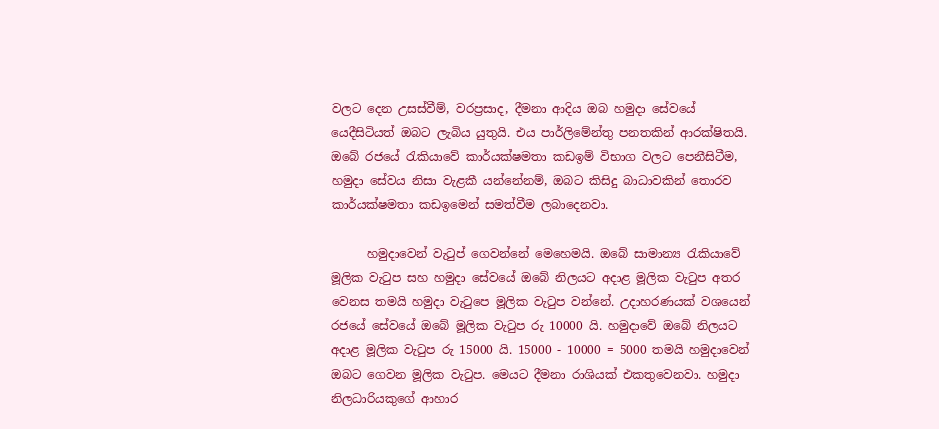වලට දෙන උසස්වීම්, වරප්‍රසාද, දීමනා ආදිය ඔබ හමුදා සේවයේ යෙදීසිටියත් ඔබට ලැබිය යුතුයි. එය පාර්ලිමේන්තු පනතකින් ආරක්ෂිතයි. ඔබේ රජයේ රැකියාවේ කාර්යක්ෂමතා කඩඉම් විභාග වලට පෙනීසිටීම, හමුදා සේවය නිසා වැළකී යන්නේනම්, ඔබට කිසිදු බාධාවකින් තොරව කාර්යක්ෂමතා කඩඉමෙන් සමත්වීම ලබාදෙනවා.

      හමුදාවෙන් වැටුප් ගෙවන්නේ මෙහෙමයි. ඔබේ සාමාන්‍ය රැකියාවේ මූලික වැටුප සහ හමුදා සේවයේ ඔබේ නිලයට අදාළ මූලික වැටුප අතර වෙනස තමයි හමුදා වැටුපෙ මූලික වැටුප වන්නේ. උදාහරණයක් වශයෙන් රජයේ සේවයේ ඔබේ මූලික වැටුප රු 10000 යි. හමුදාවේ ඔබේ නිලයට අදාළ මූලික වැටුප රු 15000 යි. 15000 - 10000 = 5000 තමයි හමුදාවෙන් ඔබට ගෙවන මූලික වැටුප. මෙයට දීමනා රාශියක් එකතුවෙනවා. හමුදා නිලධාරියකුගේ ආහාර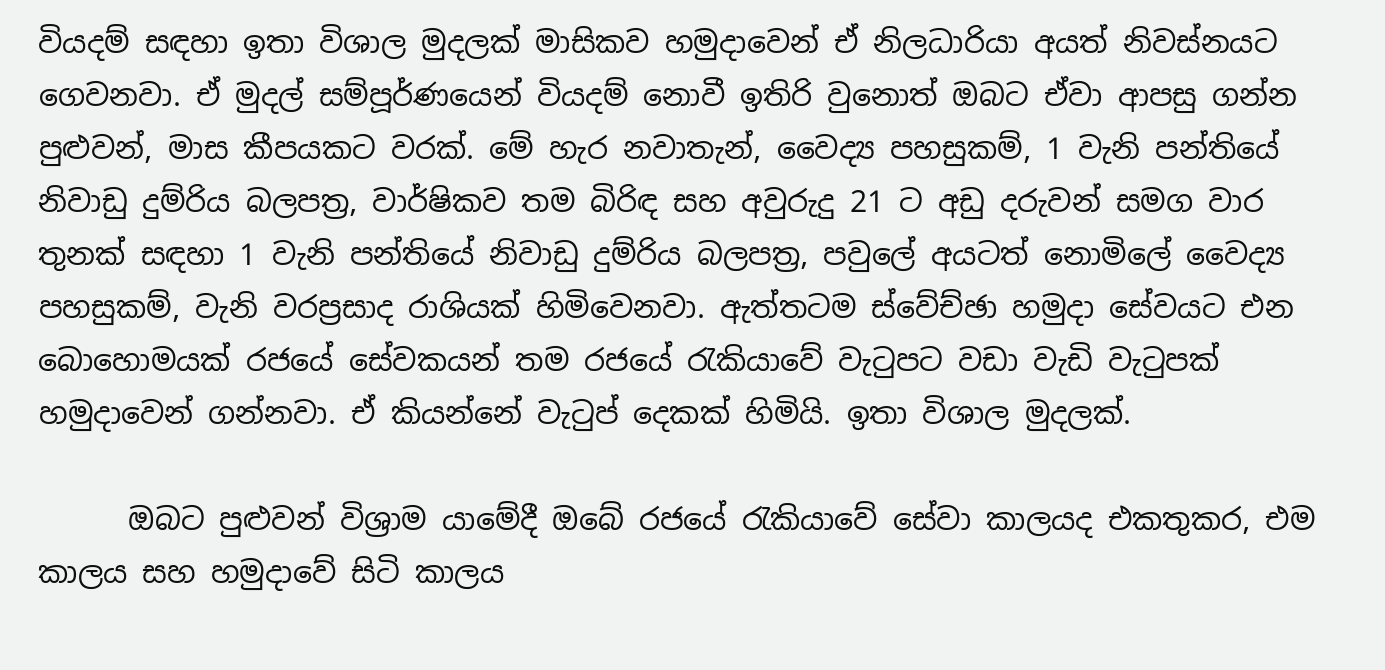වියදම් සඳහා ඉතා විශාල මුදලක් මාසිකව හමුදාවෙන් ඒ නිලධාරියා අයත් නිවස්නයට ගෙවනවා. ඒ මුදල් සම්පූර්ණයෙන් වියදම් නොවී ඉතිරි වුනොත් ඔබට ඒවා ආපසු ගන්න පුළුවන්, මාස කීපයකට වරක්. මේ හැර නවාතැන්, වෛද්‍ය පහසුකම්, 1 වැනි පන්තියේ නිවාඩු දුම්රිය බලපත්‍ර, වාර්ෂිකව තම බිරිඳ සහ අවුරුදු 21 ට අඩු දරුවන් සමග වාර තුනක් සඳහා 1 වැනි පන්තියේ නිවාඩු දුම්රිය බලපත්‍ර, පවුලේ අයටත් නොමිලේ වෛද්‍ය පහසුකම්, වැනි වරප්‍රසාද රාශියක් හිමිවෙනවා. ඇත්තටම ස්වේච්ඡා හමුදා සේවයට එන බොහොමයක් රජයේ සේවකයන් තම රජයේ රැකියාවේ වැටුපට වඩා වැඩි වැටුපක් හමුදාවෙන් ගන්නවා. ඒ කියන්නේ වැටුප් දෙකක් හිමියි. ඉතා විශාල මුදලක්.

      ඔබට පුළුවන් විශ්‍රාම යාමේදී ඔබේ රජයේ රැකියාවේ සේවා කාලයද එකතුකර, එම කාලය සහ හමුදාවේ සිටි කාලය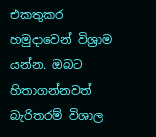එකතුකර හමුදාවෙන් විශ්‍රාම යන්න. ඔබට හිතාගන්නවත් බැරිතරම් විශාල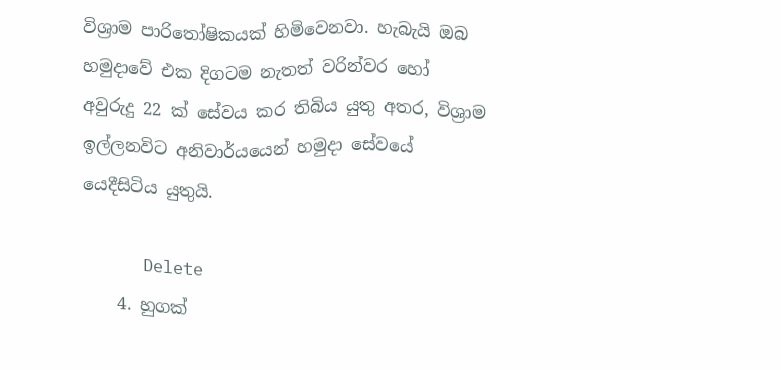විශ්‍රාම පාරිතෝෂිකයක් හිමිවෙනවා. හැබැයි ඔබ හමුදාවේ එක දිගටම නැතත් වරින්වර හෝ අවුරුදු 22 ක් සේවය කර තිබිය යුතු අතර, විශ්‍රාම ඉල්ලනවිට අනිවාර්යයෙන් හමුදා සේවයේ යෙදීසිටිය යුතුයි.

      Delete
    4. හුගක්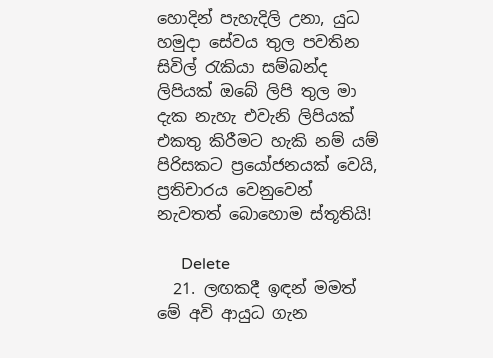හොදින් පැහැදිලි උනා, යුධ හමුදා සේවය තුල පවතින සිවිල් රැකියා සම්බන්ද ලිපියක් ඔබේ ලිපි තුල මා දැක නැහැ එවැනි ලිපියක් එකතු කිරීමට හැකි නම් යම් පිරිසකට ප්‍රයෝජනයක් වෙයි, ප්‍රතිචාරය වෙනුවෙන් නැවතත් බොහොම ස්තූතියි!

      Delete
  21. ලඟකදී ඉඳන් මමත් මේ අවි ආයුධ ගැන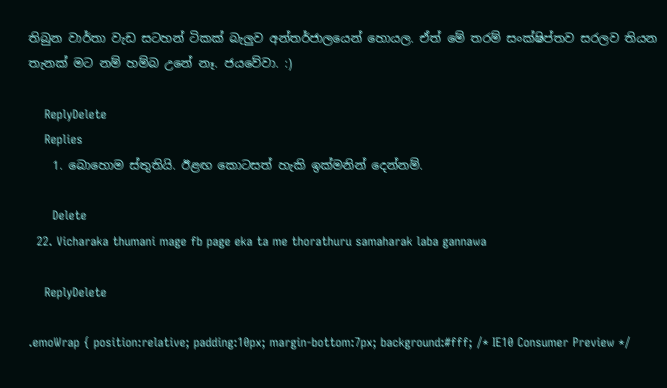තිබුන වාර්තා වැඩ සටහන් ටිකක් බැලුව අන්තර්ජාලයෙන් හොයල. ඒත් මේ තරම් සංක්ෂිප්තව සරලව තියන තැනක් මට නම් හම්බ උනේ නෑ. ජයවේවා. :)

    ReplyDelete
    Replies
    1. බොහොම ස්තුතියි. ඊළඟ කොටසත් හැකි ඉක්මනින් දෙන්නම්.

      Delete
  22. Vicharaka thumani mage fb page eka ta me thorathuru samaharak laba gannawa

    ReplyDelete

.emoWrap { position:relative; padding:10px; margin-bottom:7px; background:#fff; /* IE10 Consumer Preview */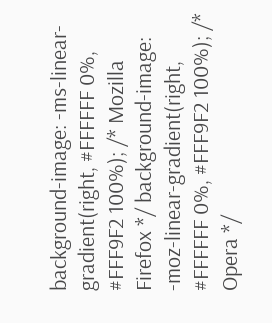background-image: -ms-linear-gradient(right, #FFFFFF 0%, #FFF9F2 100%); /* Mozilla Firefox */ background-image: -moz-linear-gradient(right, #FFFFFF 0%, #FFF9F2 100%); /* Opera */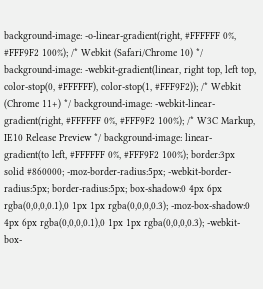background-image: -o-linear-gradient(right, #FFFFFF 0%, #FFF9F2 100%); /* Webkit (Safari/Chrome 10) */ background-image: -webkit-gradient(linear, right top, left top, color-stop(0, #FFFFFF), color-stop(1, #FFF9F2)); /* Webkit (Chrome 11+) */ background-image: -webkit-linear-gradient(right, #FFFFFF 0%, #FFF9F2 100%); /* W3C Markup, IE10 Release Preview */ background-image: linear-gradient(to left, #FFFFFF 0%, #FFF9F2 100%); border:3px solid #860000; -moz-border-radius:5px; -webkit-border-radius:5px; border-radius:5px; box-shadow:0 4px 6px rgba(0,0,0,0.1),0 1px 1px rgba(0,0,0,0.3); -moz-box-shadow:0 4px 6px rgba(0,0,0,0.1),0 1px 1px rgba(0,0,0,0.3); -webkit-box-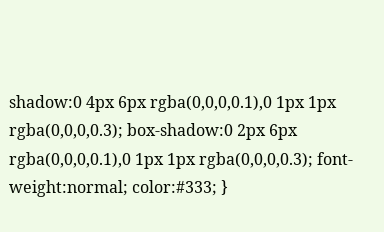shadow:0 4px 6px rgba(0,0,0,0.1),0 1px 1px rgba(0,0,0,0.3); box-shadow:0 2px 6px rgba(0,0,0,0.1),0 1px 1px rgba(0,0,0,0.3); font-weight:normal; color:#333; }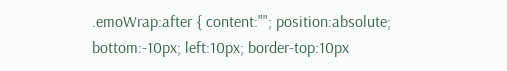.emoWrap:after { content:""; position:absolute; bottom:-10px; left:10px; border-top:10px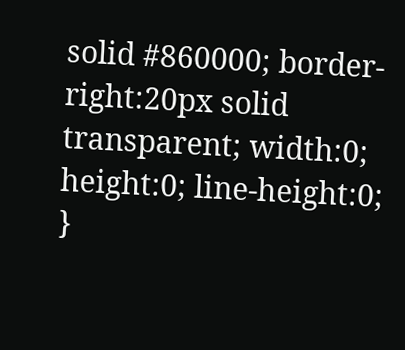solid #860000; border-right:20px solid transparent; width:0; height:0; line-height:0; }